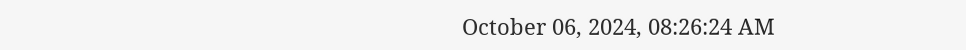October 06, 2024, 08:26:24 AM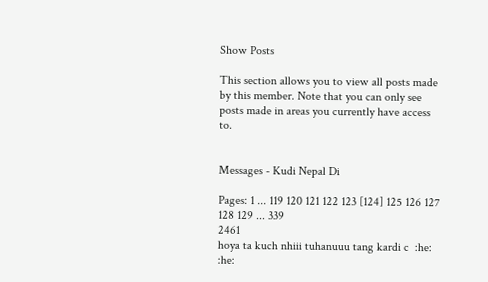Show Posts

This section allows you to view all posts made by this member. Note that you can only see posts made in areas you currently have access to.


Messages - Kudi Nepal Di

Pages: 1 ... 119 120 121 122 123 [124] 125 126 127 128 129 ... 339
2461
hoya ta kuch nhiii tuhanuuu tang kardi c  :he: :he: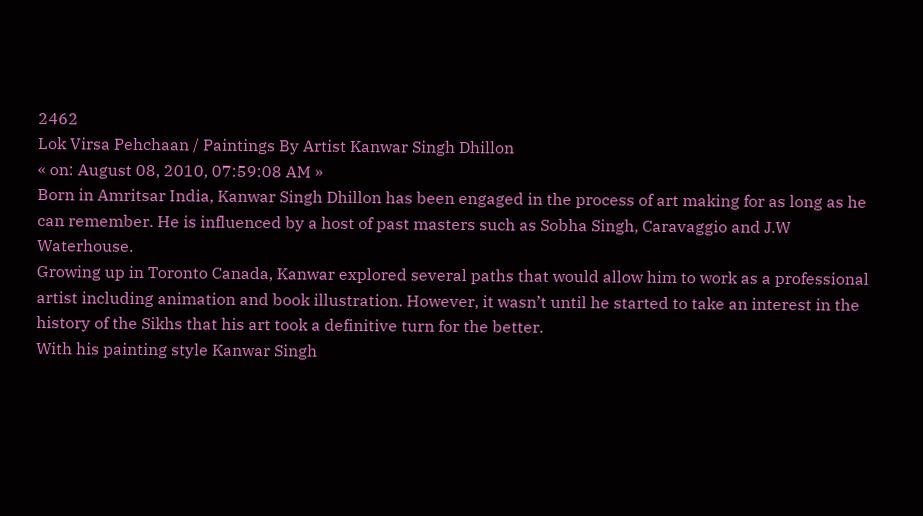2462
Lok Virsa Pehchaan / Paintings By Artist Kanwar Singh Dhillon
« on: August 08, 2010, 07:59:08 AM »
Born in Amritsar India, Kanwar Singh Dhillon has been engaged in the process of art making for as long as he can remember. He is influenced by a host of past masters such as Sobha Singh, Caravaggio and J.W Waterhouse.
Growing up in Toronto Canada, Kanwar explored several paths that would allow him to work as a professional artist including animation and book illustration. However, it wasn’t until he started to take an interest in the history of the Sikhs that his art took a definitive turn for the better.
With his painting style Kanwar Singh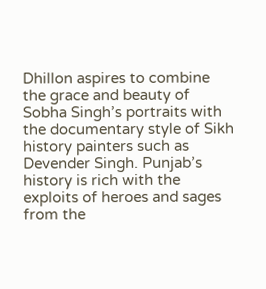Dhillon aspires to combine the grace and beauty of Sobha Singh’s portraits with the documentary style of Sikh history painters such as Devender Singh. Punjab’s history is rich with the exploits of heroes and sages from the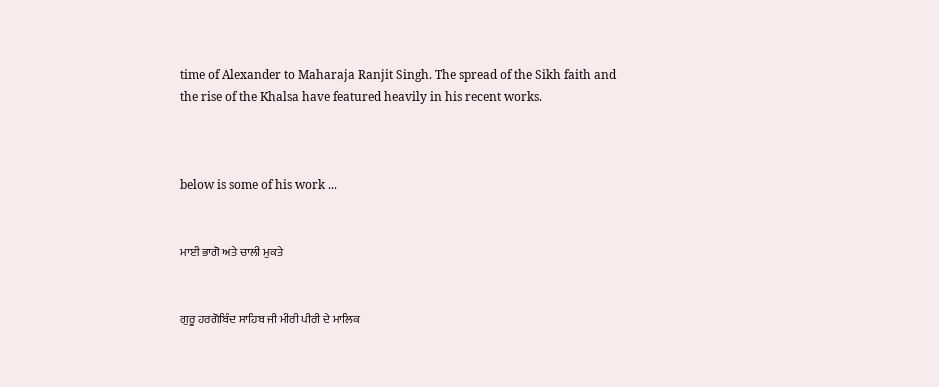time of Alexander to Maharaja Ranjit Singh. The spread of the Sikh faith and the rise of the Khalsa have featured heavily in his recent works.



below is some of his work ...


ਮਾਈ ਭਾਗੋ ਅਤੇ ਚਾਲੀ ਮੁਕਤੇ


ਗੁਰੂ ਹਰਗੋਬਿੰਦ ਸਾਹਿਬ ਜੀ ਮੀਰੀ ਪੀਰੀ ਦੇ ਮਾਲਿਕ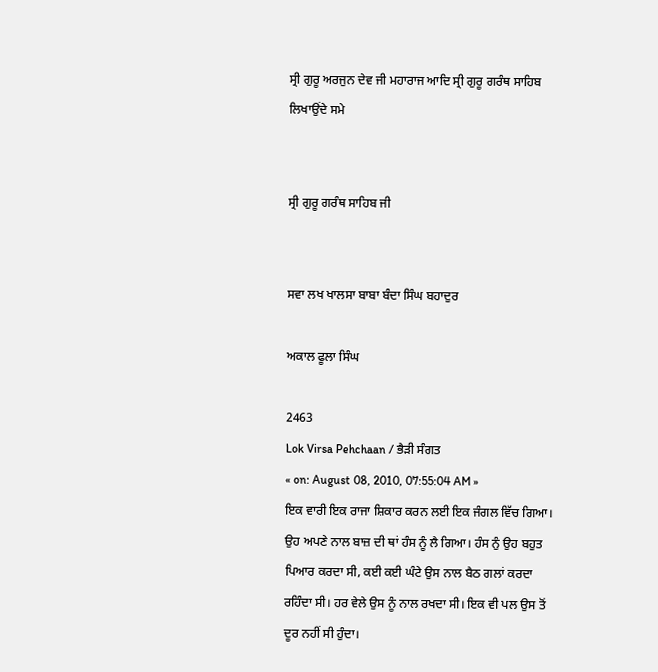ਸ੍ਰੀ ਗੁਰੂ ਅਰਜੁਨ ਦੇਵ ਜੀ ਮਹਾਰਾਜ ਆਦਿ ਸ੍ਰੀ ਗੁਰੂ ਗਰੰਥ ਸਾਹਿਬ ਲਿਖਾਉਂਦੇ ਸਮੇ


ਸ੍ਰੀ ਗੁਰੂ ਗਰੰਥ ਸਾਹਿਬ ਜੀ


ਸਵਾ ਲਖ ਖਾਲਸਾ ਬਾਬਾ ਬੰਦਾ ਸਿੰਘ ਬਹਾਦੁਰ

ਅਕਾਲ ਫੂਲਾ ਸਿੰਘ

2463
Lok Virsa Pehchaan / ਭੈੜੀ ਸੰਗਤ
« on: August 08, 2010, 07:55:04 AM »
ਇਕ ਵਾਰੀ ਇਕ ਰਾਜਾ ਸ਼ਿਕਾਰ ਕਰਨ ਲਈ ਇਕ ਜੰਗਲ ਵਿੱਚ ਗਿਆ। ਉਹ ਅਪਣੇ ਨਾਲ ਬਾਜ਼ ਦੀ ਥਾਂ ਹੰਸ ਨੂੰ ਲੈ ਗਿਆ। ਹੰਸ ਨੁੰ ਉਹ ਬਹੁਤ ਪਿਆਰ ਕਰਦਾ ਸੀ, ਕਈ ਕਈ ਘੰਟੇ ਉਸ ਨਾਲ ਬੈਠ ਗਲਾਂ ਕਰਦਾ ਰਹਿੰਦਾ ਸੀ। ਹਰ ਵੇਲੇ ਉਸ ਨੂੰ ਨਾਲ ਰਖਦਾ ਸੀ। ਇਕ ਵੀ ਪਲ ਉਸ ਤੋਂ ਦੂਰ ਨਹੀਂ ਸੀ ਹੁੰਦਾ।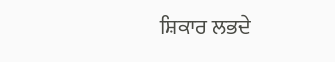ਸ਼ਿਕਾਰ ਲਭਦੇ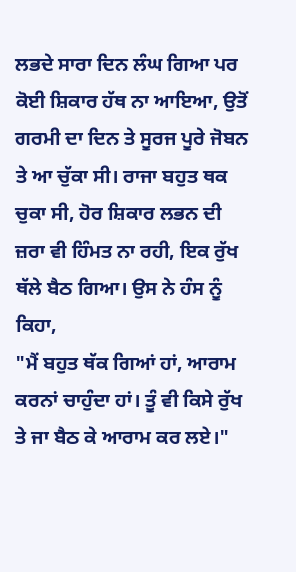ਲਭਦੇ ਸਾਰਾ ਦਿਨ ਲੰਘ ਗਿਆ ਪਰ ਕੋਈ ਸ਼ਿਕਾਰ ਹੱਥ ਨਾ ਆਇਆ, ਉਤੋਂ ਗਰਮੀ ਦਾ ਦਿਨ ਤੇ ਸੂਰਜ ਪੂਰੇ ਜੋਬਨ ਤੇ ਆ ਚੁੱਕਾ ਸੀ। ਰਾਜਾ ਬਹੁਤ ਥਕ ਚੁਕਾ ਸੀ, ਹੋਰ ਸ਼ਿਕਾਰ ਲਭਨ ਦੀ ਜ਼ਰਾ ਵੀ ਹਿੰਮਤ ਨਾ ਰਹੀ, ਇਕ ਰੁੱਖ ਥੱਲੇ ਬੈਠ ਗਿਆ। ਉਸ ਨੇ ਹੰਸ ਨੂੰ ਕਿਹਾ,
"ਮੈਂ ਬਹੁਤ ਥੱਕ ਗਿਆਂ ਹਾਂ, ਆਰਾਮ ਕਰਨਾਂ ਚਾਹੁੰਦਾ ਹਾਂ। ਤੂੰ ਵੀ ਕਿਸੇ ਰੁੱਖ ਤੇ ਜਾ ਬੈਠ ਕੇ ਆਰਾਮ ਕਰ ਲਏ।"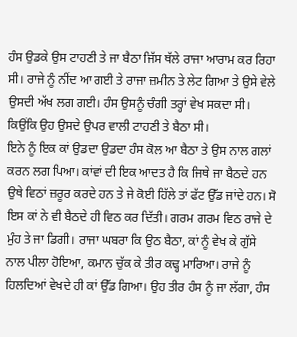ਹੰਸ ਉਡਕੇ ਉਸ ਟਾਹਣੀ ਤੇ ਜਾ ਬੈਠਾ ਜਿੱਸ ਥੱਲੇ ਰਾਜਾ ਆਰਾਮ ਕਰ ਰਿਹਾ ਸੀ। ਰਾਜੇ ਨੂੰ ਨੀਂਦ ਆ ਗਈ ਤੇ ਰਾਜਾ ਜ਼ਮੀਨ ਤੇ ਲੇਟ ਗਿਆ ਤੇ ਉਸੇ ਵੇਲੇ ਉਸਦੀ ਅੱਖ ਲਗ ਗਈ। ਹੰਸ ਉਸਨੂੰ ਚੰਗੀ ਤਰ੍ਹਾਂ ਵੇਖ ਸਕਦਾ ਸੀ। ਕਿਉਂਕਿ ਉਹ ਉਸਦੇ ਉਪਰ ਵਾਲੀ ਟਾਹਣੀ ਤੇ ਬੈਠਾ ਸੀ।
ਇਨੇ ਨੂੰ ਇਕ ਕਾਂ ਉਡਦਾ ਉਡਦਾ ਹੰਸ ਕੋਲ ਆ ਬੈਠਾ ਤੇ ਉਸ ਨਾਲ ਗਲਾਂ ਕਰਨ ਲਗ ਪਿਆ। ਕਾਂਵਾਂ ਦੀ ਇਕ ਆਦਤ ਹੈ ਕਿ ਜਿਥੇ ਜਾ ਬੈਠਦੇ ਹਨ ਉਥੇ ਵਿਠਾਂ ਜ਼ਰੂਰ ਕਰਦੇ ਹਨ ਤੇ ਜੇ ਕੋਈ ਹਿੱਲੇ ਤਾਂ ਫੱਟ ਉੱਡ ਜਾਂਦੇ ਹਨ। ਸੋ ਇਸ ਕਾਂ ਨੇ ਵੀ ਬੈਠਦੇ ਹੀ ਵਿਠ ਕਰ ਦਿੱਤੀ। ਗਰਮ ਗਰਮ ਵਿਠ ਰਾਜੇ ਦੇ ਮੁੰਹ ਤੇ ਜਾ ਡਿਗੀ। ਰਾਜਾ ਘਬਰਾ ਕਿ ਉਠ ਬੈਠਾ, ਕਾਂ ਨੂੰ ਵੇਖ ਕੇ ਗੁੱਸੇ ਨਾਲ ਪੀਲਾ ਹੋਇਆ, ਕਮਾਨ ਚੁੱਕ ਕੇ ਤੀਰ ਕਢ੍ਹ ਮਾਰਿਆ। ਰਾਜੇ ਨੂੰ ਹਿਲਦਿਆਂ ਵੇਖਦੇ ਹੀ ਕਾਂ ਉੱਡ ਗਿਆ। ਉਹ ਤੀਰ ਹੰਸ ਨੂੰ ਜਾ ਲੱਗਾ, ਹੰਸ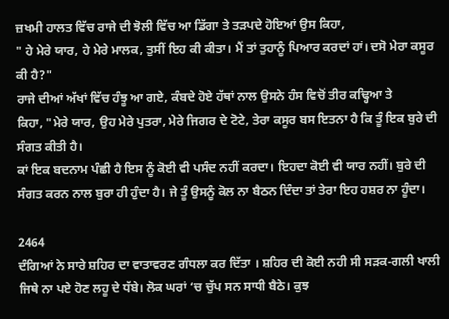ਜ਼ਖਮੀ ਹਾਲਤ ਵਿੱਚ ਰਾਜੇ ਦੀ ਝੋਲੀ ਵਿੱਚ ਆ ਡਿੱਗਾ ਤੇ ਤੜਪਦੇ ਹੋਇਆਂ ਉਸ ਕਿਹਾ,
" ਹੇ ਮੇਰੇ ਯਾਰ, ਹੇ ਮੇਰੇ ਮਾਲਕ, ਤੁਸੀਂ ਇਹ ਕੀ ਕੀਤਾ। ਮੈਂ ਤਾਂ ਤੁਹਾਨੂੰ ਪਿਆਰ ਕਰਦਾਂ ਹਾਂ। ਦਸੋ ਮੇਰਾ ਕਸੂਰ ਕੀ ਹੈ?"
ਰਾਜੇ ਦੀਆਂ ਅੱਖਾਂ ਵਿੱਚ ਹੰਝੂ ਆ ਗਏ, ਕੰਬਦੇ ਹੋਏ ਹੱਥਾਂ ਨਾਲ ਉਸਨੇ ਹੰਸ ਵਿਚੋਂ ਤੀਰ ਕਢ੍ਹਿਆ ਤੇ
ਕਿਹਾ, "ਮੇਰੇ ਯਾਰ, ਉਹ ਮੇਰੇ ਪੁਤਰਾ, ਮੇਰੇ ਜਿਗਰ ਦੇ ਟੋਟੇ, ਤੇਰਾ ਕਸੂਰ ਬਸ ਇਤਨਾ ਹੈ ਕਿ ਤੂੰ ਇਕ ਬੁਰੇ ਦੀ ਸੰਗਤ ਕੀਤੀ ਹੈ।
ਕਾਂ ਇਕ ਬਦਨਾਮ ਪੰਛੀ ਹੈ ਇਸ ਨੂੰ ਕੋਈ ਵੀ ਪਸੰਦ ਨਹੀਂ ਕਰਦਾ। ਇਹਦਾ ਕੋਈ ਵੀ ਯਾਰ ਨਹੀਂ। ਬੁਰੇ ਦੀ ਸੰਗਤ ਕਰਨ ਨਾਲ ਬੁਰਾ ਹੀ ਹੁੰਦਾ ਹੈ। ਜੇ ਤੂੰ ਉਸਨੂੰ ਕੋਲ ਨਾ ਬੈਠਨ ਦਿੰਦਾ ਤਾਂ ਤੇਰਾ ਇਹ ਹਸ਼ਰ ਨਾ ਹੂੰਦਾ।

2464
ਦੰਗਿਆਂ ਨੇ ਸਾਰੇ ਸ਼ਹਿਰ ਦਾ ਵਾਤਾਵਰਣ ਗੰਧਲਾ ਕਰ ਦਿੱਤਾ । ਸ਼ਹਿਰ ਦੀ ਕੋਈ ਨਹੀ ਸੀ ਸੜਕ-ਗਲੀ ਖਾਲੀ ਜਿਥੇ ਨਾ ਪਏ ਹੋਣ ਲਹੂ ਦੇ ਧੱਬੇ। ਲੋਕ ਘਰਾਂ ‘ਚ ਚੁੱਪ ਸਨ ਸਾਧੀ ਬੈਠੇ। ਕੁਝ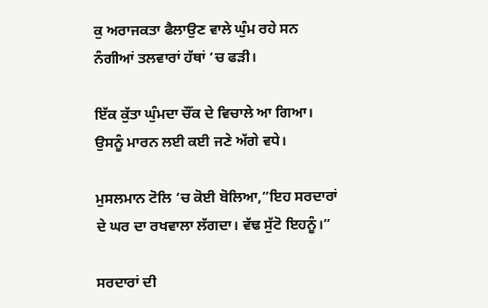ਕੁ ਅਰਾਜਕਤਾ ਫੈਲਾਉਣ ਵਾਲੇ ਘੁੰਮ ਰਹੇ ਸਨ ਨੰਗੀਆਂ ਤਲਵਾਰਾਂ ਹੱਥਾਂ ‘ਚ ਫੜੀ।

ਇੱਕ ਕੁੱਤਾ ਘੁੰਮਦਾ ਚੌਂਕ ਦੇ ਵਿਚਾਲੇ ਆ ਗਿਆ। ਉਸਨੂੰ ਮਾਰਨ ਲਈ ਕਈ ਜਣੇ ਅੱਗੇ ਵਧੇ।

ਮੁਸਲਮਾਨ ਟੋਲਿ ‘ਚ ਕੋਈ ਬੋਲਿਆ,”ਇਹ ਸਰਦਾਰਾਂ ਦੇ ਘਰ ਦਾ ਰਖਵਾਲਾ ਲੱਗਦਾ। ਵੱਢ ਸੁੱਟੋ ਇਹਨੂੰ।”

ਸਰਦਾਰਾਂ ਦੀ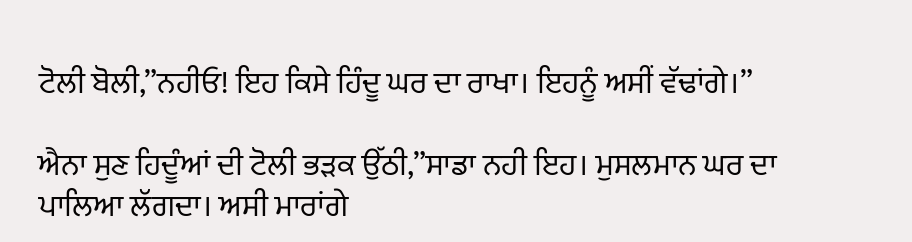ਟੋਲੀ ਬੋਲੀ,”ਨਹੀਓ! ਇਹ ਕਿਸੇ ਹਿੰਦੂ ਘਰ ਦਾ ਰਾਖਾ। ਇਹਨੂੰ ਅਸੀਂ ਵੱਢਾਂਗੇ।”

ਐਨਾ ਸੁਣ ਹਿਦੂੰਆਂ ਦੀ ਟੋਲੀ ਭੜਕ ਉੱਠੀ,”ਸਾਡਾ ਨਹੀ ਇਹ। ਮੁਸਲਮਾਨ ਘਰ ਦਾ ਪਾਲਿਆ ਲੱਗਦਾ। ਅਸੀ ਮਾਰਾਂਗੇ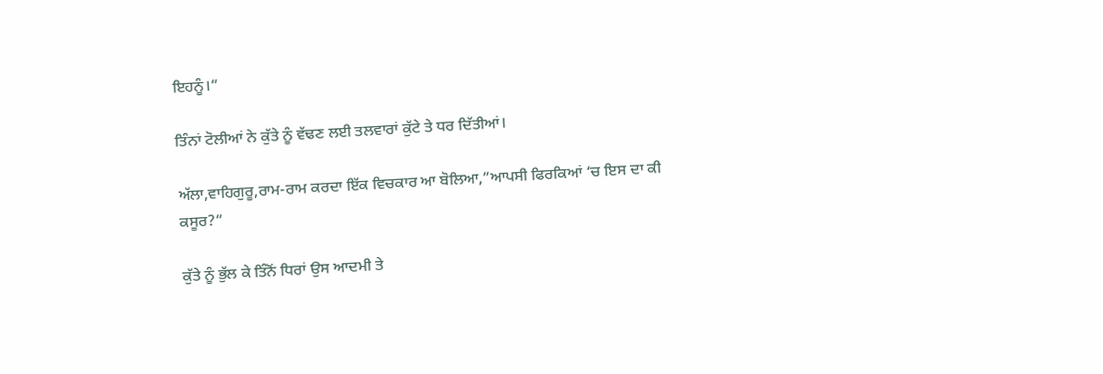ਇਹਨੂੰ।”

ਤਿੰਨਾਂ ਟੋਲੀਆਂ ਨੇ ਕੁੱਤੇ ਨੂੰ ਵੱਢਣ ਲਈ ਤਲਵਾਰਾਂ ਕੁੱਟੇ ਤੇ ਧਰ ਦਿੱਤੀਆਂ।

ਅੱਲਾ,ਵਾਹਿਗੁਰੂ,ਰਾਮ-ਰਾਮ ਕਰਦਾ ਇੱਕ ਵਿਚਕਾਰ ਆ ਬੋਲਿਆ,”ਆਪਸੀ ਫਿਰਕਿਆਂ ‘ਚ ਇਸ ਦਾ ਕੀ ਕਸੂਰ?”

ਕੁੱਤੇ ਨੂੰ ਭੁੱਲ ਕੇ ਤਿੰਨੋਂ ਧਿਰਾਂ ਉਸ ਆਦਮੀ ਤੇ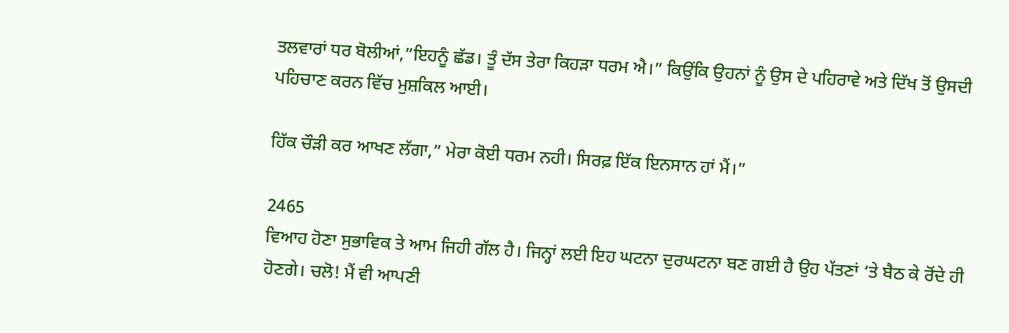ਤਲਵਾਰਾਂ ਧਰ ਬੋਲੀਆਂ,”ਇਹਨੂੰ ਛੱਡ। ਤੂੰ ਦੱਸ ਤੇਰਾ ਕਿਹੜਾ ਧਰਮ ਐ।” ਕਿਉਂਕਿ ਉਹਨਾਂ ਨੂੰ ਉਸ ਦੇ ਪਹਿਰਾਵੇ ਅਤੇ ਦਿੱਖ ਤੋਂ ਉਸਦੀ ਪਹਿਚਾਣ ਕਰਨ ਵਿੱਚ ਮੁਸ਼ਕਿਲ ਆਈ।

ਹਿੱਕ ਚੌੜੀ ਕਰ ਆਖਣ ਲੱਗਾ,” ਮੇਰਾ ਕੋਈ ਧਰਮ ਨਹੀ। ਸਿਰਫ਼ ਇੱਕ ਇਨਸਾਨ ਹਾਂ ਮੈਂ।”

2465
ਵਿਆਹ ਹੋਣਾ ਸੁਭਾਵਿਕ ਤੇ ਆਮ ਜਿਹੀ ਗੱਲ ਹੈ। ਜਿਨ੍ਹਾਂ ਲਈ ਇਹ ਘਟਨਾ ਦੁਰਘਟਨਾ ਬਣ ਗਈ ਹੈ ਉਹ ਪੱਤਣਾਂ ‘ਤੇ ਬੈਠ ਕੇ ਰੋਂਦੇ ਹੀ ਹੋਣਗੇ। ਚਲੋ! ਮੈਂ ਵੀ ਆਪਣੀ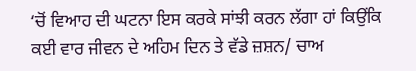‘ਚੋਂ ਵਿਆਹ ਦੀ ਘਟਨਾ ਇਸ ਕਰਕੇ ਸਾਂਝੀ ਕਰਨ ਲੱਗਾ ਹਾਂ ਕਿਉਂਕਿ ਕਈ ਵਾਰ ਜੀਵਨ ਦੇ ਅਹਿਮ ਦਿਨ ਤੇ ਵੱਡੇ ਜ਼ਸ਼ਨ/ ਚਾਅ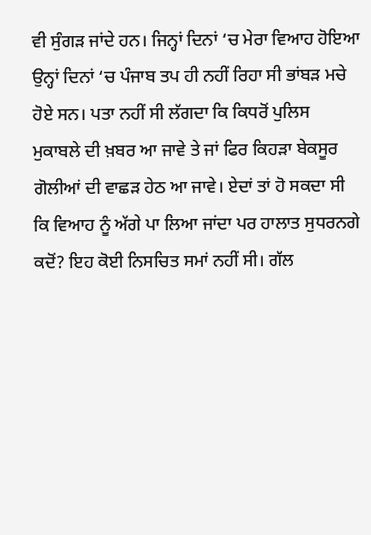ਵੀ ਸੁੰਗੜ ਜਾਂਦੇ ਹਨ। ਜਿਨ੍ਹਾਂ ਦਿਨਾਂ ‘ਚ ਮੇਰਾ ਵਿਆਹ ਹੋਇਆ ਉਨ੍ਹਾਂ ਦਿਨਾਂ ‘ਚ ਪੰਜਾਬ ਤਪ ਹੀ ਨਹੀਂ ਰਿਹਾ ਸੀ ਭਾਂਬੜ ਮਚੇ ਹੋਏ ਸਨ। ਪਤਾ ਨਹੀਂ ਸੀ ਲੱਗਦਾ ਕਿ ਕਿਧਰੋਂ ਪੁਲਿਸ ਮੁਕਾਬਲੇ ਦੀ ਖ਼ਬਰ ਆ ਜਾਵੇ ਤੇ ਜਾਂ ਫਿਰ ਕਿਹੜਾ ਬੇਕਸੂਰ ਗੋਲੀਆਂ ਦੀ ਵਾਛੜ ਹੇਠ ਆ ਜਾਵੇ। ਏਦਾਂ ਤਾਂ ਹੋ ਸਕਦਾ ਸੀ ਕਿ ਵਿਆਹ ਨੂੰ ਅੱਗੇ ਪਾ ਲਿਆ ਜਾਂਦਾ ਪਰ ਹਾਲਾਤ ਸੁਧਰਨਗੇ ਕਦੋਂ? ਇਹ ਕੋਈ ਨਿਸਚਿਤ ਸਮਾਂ ਨਹੀਂ ਸੀ। ਗੱਲ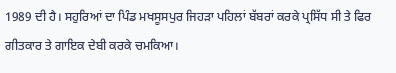1989 ਦੀ ਹੈ। ਸਹੁਰਿਆਂ ਦਾ ਪਿੰਡ ਮਖਸੂਸਪੁਰ ਜਿਹੜਾ ਪਹਿਲਾਂ ਬੱਬਰਾਂ ਕਰਕੇ ਪ੍ਰਸਿੱਧ ਸੀ ਤੇ ਫਿਰ ਗੀਤਕਾਰ ਤੇ ਗਾਇਕ ਦੇਬੀ ਕਰਕੇ ਚਮਕਿਆ।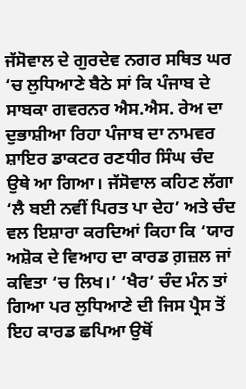ਜੱਸੋਵਾਲ ਦੇ ਗੁਰਦੇਵ ਨਗਰ ਸਥਿਤ ਘਰ ‘ਚ ਲੁਧਿਆਣੇ ਬੈਠੇ ਸਾਂ ਕਿ ਪੰਜਾਬ ਦੇ ਸਾਬਕਾ ਗਵਰਨਰ ਐਸ.ਐਸ. ਰੇਅ ਦਾ ਦੁਭਾਸ਼ੀਆ ਰਿਹਾ ਪੰਜਾਬ ਦਾ ਨਾਮਵਰ ਸ਼ਾਇਰ ਡਾਕਟਰ ਰਣਧੀਰ ਸਿੰਘ ਚੰਦ ਉਥੇ ਆ ਗਿਆ। ਜੱਸੋਵਾਲ ਕਹਿਣ ਲੱਗਾ ‘ਲੈ ਬਈ ਨਵੀਂ ਪਿਰਤ ਪਾ ਦੇਹ’ ਅਤੇ ਚੰਦ ਵਲ ਇਸ਼ਾਰਾ ਕਰਦਿਆਂ ਕਿਹਾ ਕਿ ‘ਯਾਰ ਅਸ਼ੋਕ ਦੇ ਵਿਆਹ ਦਾ ਕਾਰਡ ਗ਼ਜ਼ਲ ਜਾਂ ਕਵਿਤਾ ‘ਚ ਲਿਖ।’ ‘ਖੈਰ’ ਚੰਦ ਮੰਨ ਤਾਂ ਗਿਆ ਪਰ ਲੁਧਿਆਣੇ ਦੀ ਜਿਸ ਪ੍ਰੈਸ ਤੋਂ ਇਹ ਕਾਰਡ ਛਪਿਆ ਉਥੋਂ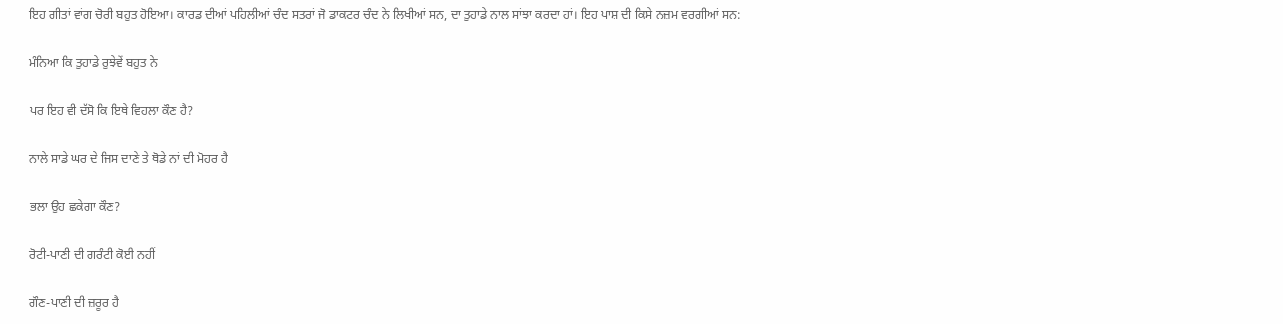ਇਹ ਗੀਤਾਂ ਵਾਂਗ ਚੋਰੀ ਬਹੁਤ ਹੋਇਆ। ਕਾਰਡ ਦੀਆਂ ਪਹਿਲੀਆਂ ਚੰਦ ਸਤਰਾਂ ਜੋ ਡਾਕਟਰ ਚੰਦ ਨੇ ਲਿਖੀਆਂ ਸਨ, ਦਾ ਤੁਹਾਡੇ ਨਾਲ ਸਾਂਝਾ ਕਰਦਾ ਹਾਂ। ਇਹ ਪਾਸ਼ ਦੀ ਕਿਸੇ ਨਜ਼ਮ ਵਰਗੀਆਂ ਸਨ:

ਮੰਨਿਆ ਕਿ ਤੁਹਾਡੇ ਰੁਝੇਵੇਂ ਬਹੁਤ ਨੇ

ਪਰ ਇਹ ਵੀ ਦੱਸੋ ਕਿ ਇਥੇ ਵਿਹਲਾ ਕੌਣ ਹੈ?

ਨਾਲੇ ਸਾਡੇ ਘਰ ਦੇ ਜਿਸ ਦਾਣੇ ਤੇ ਥੋਡੇ ਨਾਂ ਦੀ ਮੋਹਰ ਹੈ

ਭਲਾ ਉਹ ਛਕੇਗਾ ਕੌਣ?

ਰੋਟੀ-ਪਾਣੀ ਦੀ ਗਰੰਟੀ ਕੋਈ ਨਹੀਂ

ਗੌਣ-ਪਾਣੀ ਦੀ ਜ਼ਰੂਰ ਹੈ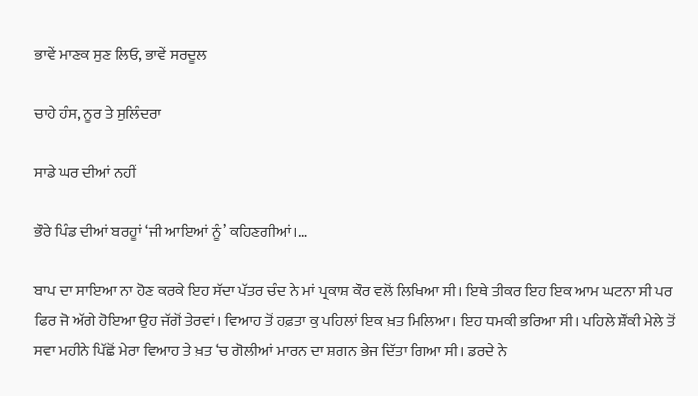ਭਾਵੇਂ ਮਾਣਕ ਸੁਣ ਲਿਓ, ਭਾਵੇਂ ਸਰਦੂਲ

ਚਾਹੇ ਹੰਸ, ਨੂਰ ਤੇ ਸੁਲਿੰਦਰਾ

ਸਾਡੇ ਘਰ ਦੀਆਂ ਨਹੀਂ

ਭੌਰੇ ਪਿੰਡ ਦੀਆਂ ਬਰਹੂਾਂ ‘ਜੀ ਆਇਆਂ ਨੂੰ’ ਕਹਿਣਗੀਆਂ।…

ਬਾਪ ਦਾ ਸਾਇਆ ਨਾ ਹੋਣ ਕਰਕੇ ਇਹ ਸੱਦਾ ਪੱਤਰ ਚੰਦ ਨੇ ਮਾਂ ਪ੍ਰਕਾਸ਼ ਕੌਰ ਵਲੋਂ ਲਿਖਿਆ ਸੀ। ਇਥੇ ਤੀਕਰ ਇਹ ਇਕ ਆਮ ਘਟਨਾ ਸੀ ਪਰ ਫਿਰ ਜੋ ਅੱਗੇ ਹੋਇਆ ਉਹ ਜੱਗੋਂ ਤੇਰਵਾਂ। ਵਿਆਹ ਤੋਂ ਹਫ਼ਤਾ ਕੁ ਪਹਿਲਾਂ ਇਕ ਖ਼ਤ ਮਿਲਿਆ। ਇਹ ਧਮਕੀ ਭਰਿਆ ਸੀ। ਪਹਿਲੇ ਸ਼ੌਂਕੀ ਮੇਲੇ ਤੋਂ ਸਵਾ ਮਹੀਨੇ ਪਿੱਛੋਂ ਮੇਰਾ ਵਿਆਹ ਤੇ ਖ਼ਤ ‘ਚ ਗੋਲੀਆਂ ਮਾਰਨ ਦਾ ਸ਼ਗਨ ਭੇਜ ਦਿੱਤਾ ਗਿਆ ਸੀ। ਡਰਦੇ ਨੇ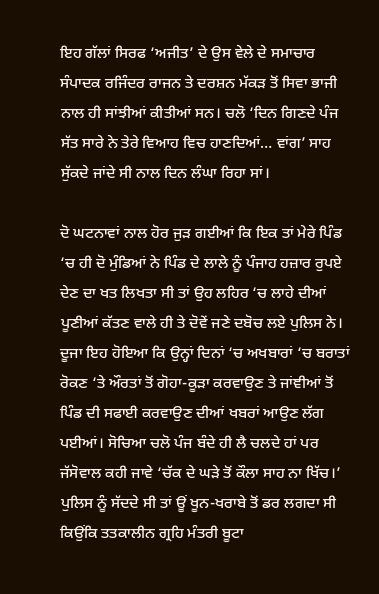ਇਹ ਗੱਲਾਂ ਸਿਰਫ ‘ਅਜੀਤ’ ਦੇ ਉਸ ਵੇਲੇ ਦੇ ਸਮਾਚਾਰ ਸੰਪਾਦਕ ਰਜਿੰਦਰ ਰਾਜਨ ਤੇ ਦਰਸ਼ਨ ਮੱਕੜ ਤੋਂ ਸਿਵਾ ਭਾਜੀ ਨਾਲ ਹੀ ਸਾਂਝੀਆਂ ਕੀਤੀਆਂ ਸਨ। ਚਲੋ ‘ਦਿਨ ਗਿਣਦੇ ਪੰਜ ਸੱਤ ਸਾਰੇ ਨੇ ਤੇਰੇ ਵਿਆਹ ਵਿਚ ਹਾਣਦਿਆਂ… ਵਾਂਗ’ ਸਾਹ ਸੁੱਕਦੇ ਜਾਂਦੇ ਸੀ ਨਾਲ ਦਿਨ ਲੰਘਾ ਰਿਹਾ ਸਾਂ।

ਦੋ ਘਟਨਾਵਾਂ ਨਾਲ ਹੋਰ ਜੁੜ ਗਈਆਂ ਕਿ ਇਕ ਤਾਂ ਮੇਰੇ ਪਿੰਡ ‘ਚ ਹੀ ਦੋ ਮੁੰਡਿਆਂ ਨੇ ਪਿੰਡ ਦੇ ਲਾਲੇ ਨੂੰ ਪੰਜਾਹ ਹਜ਼ਾਰ ਰੁਪਏ ਦੇਣ ਦਾ ਖਤ ਲਿਖਤਾ ਸੀ ਤਾਂ ਉਹ ਲਹਿਰ ‘ਚ ਲਾਹੇ ਦੀਆਂ ਪੂਣੀਆਂ ਕੱਤਣ ਵਾਲੇ ਹੀ ਤੇ ਦੋਵੇਂ ਜਣੇ ਦਬੋਚ ਲਏ ਪੁਲਿਸ ਨੇ। ਦੂਜਾ ਇਹ ਹੋਇਆ ਕਿ ਉਨ੍ਹਾਂ ਦਿਨਾਂ ‘ਚ ਅਖਬਾਰਾਂ ‘ਚ ਬਰਾਤਾਂ ਰੋਕਣ ‘ਤੇ ਔਰਤਾਂ ਤੋਂ ਗੋਹਾ-ਕੂੜਾ ਕਰਵਾਉਣ ਤੇ ਜਾਂਞੀਆਂ ਤੋਂ ਪਿੰਡ ਦੀ ਸਫਾਈ ਕਰਵਾਉਣ ਦੀਆਂ ਖਬਰਾਂ ਆਉਣ ਲੱਗ ਪਈਆਂ। ਸੋਚਿਆ ਚਲੋ ਪੰਜ ਬੰਦੇ ਹੀ ਲੈ ਚਲਦੇ ਹਾਂ ਪਰ ਜੱਸੋਵਾਲ ਕਹੀ ਜਾਵੇ ‘ਚੱਕ ਦੇ ਘੜੇ ਤੋਂ ਕੌਲਾ ਸਾਹ ਨਾ ਖਿੱਚ।’ ਪੁਲਿਸ ਨੂੰ ਸੱਦਦੇ ਸੀ ਤਾਂ ਊਂ ਖੂਨ-ਖਰਾਬੇ ਤੋਂ ਡਰ ਲਗਦਾ ਸੀ ਕਿਉਂਕਿ ਤਤਕਾਲੀਨ ਗ੍ਰਹਿ ਮੰਤਰੀ ਬੂਟਾ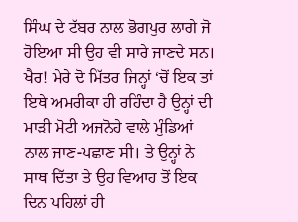ਸਿੰਘ ਦੇ ਟੱਬਰ ਨਾਲ ਭੋਗਪੁਰ ਲਾਗੇ ਜੋ ਹੋਇਆ ਸੀ ਉਹ ਵੀ ਸਾਰੇ ਜਾਣਦੇ ਸਨ। ਖੈਰ! ਮੇਰੇ ਦੋ ਮਿੱਤਰ ਜਿਨ੍ਹਾਂ ‘ਚੋਂ ਇਕ ਤਾਂ ਇਥੇ ਅਮਰੀਕਾ ਹੀ ਰਹਿੰਦਾ ਹੈ ਉਨ੍ਹਾਂ ਦੀ ਮਾੜੀ ਮੋਟੀ ਅਜਨੋਹੇ ਵਾਲੇ ਮੁੰਡਿਆਂ ਨਾਲ ਜਾਣ-ਪਛਾਣ ਸੀ। ਤੇ ਉਨ੍ਹਾਂ ਨੇ ਸਾਥ ਦਿੱਤਾ ਤੇ ਉਹ ਵਿਆਹ ਤੋਂ ਇਕ ਦਿਨ ਪਹਿਲਾਂ ਹੀ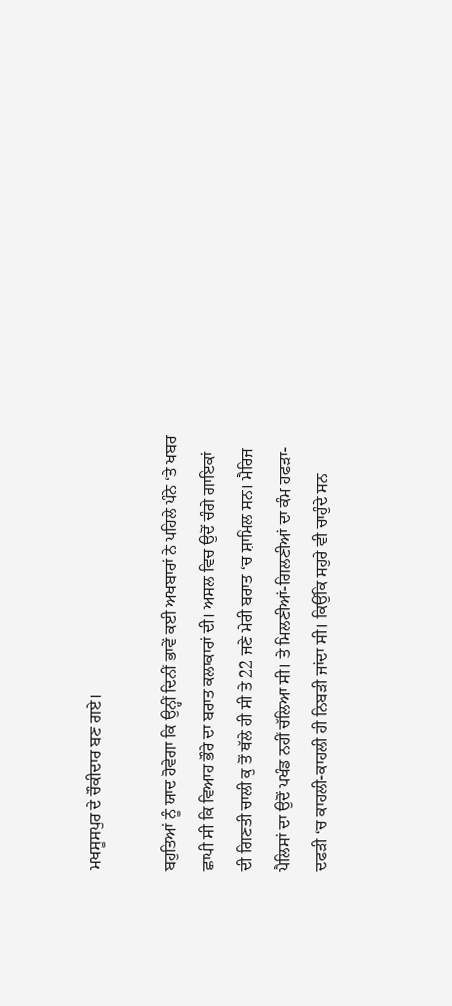ਮਖਸੂਸਪੁਰ ਦੇ ਚੌਕੀਦਾਰ ਬਣ ਗਏ।

ਬਹੁਤਿਆਂ ਨੂੰ ਯਾਦ ਹੋਵੇਗਾ ਕਿ ਉਨ੍ਹੀਂ ਦਿਨੀਂ ਭਾਵੇਂ ਕਈ ਅਖਬਾਰਾਂ ਨੇ ਪਹਿਲੇ ਪੰਨੇ ‘ਤੇ ਖਬਰ ਛਾਪੀ ਸੀ ਕਿ ਵਿਆਹ ਭੌਰੇ ਦਾ ਬਰਾਤ ਕਲਾਕਾਰਾਂ ਦੀ। ਅਸਲ ਵਿਚ ਉਦੋਂ ਚੰਗੇ ਗਾਇਕਾਂ ਦੀ ਗਿਣਤੀ ਚਾਲੀ ਕੁ ਤੋਂ ਥੱਲੇ ਹੀ ਸੀ ਤੇ 22 ਜਣੇ ਮੇਰੀ ਬਰਾਤ ‘ਚ ਸ਼ਾਮਿਲ ਸਨ। ਮੈਰਿਜ ਪੈਲਿਸਾਂ ਦਾ ਉਦੋਂ ਪਖੰਡ ਨਹੀਂ ਚੱਲਿਆ ਸੀ। ਤੇ ਮਿਲਣੀਆਂ-ਗਿਲਣੀਆਂ ਦਾ ਕੰਮ ਹਫੜਾ-ਦਫੜੀ ‘ਚ ਕਾਹਲੀ-ਕਾਹਲੀ ਹੀ ਨਿਬੜੀ ਜਾਂਦਾ ਸੀ। ਕਿਉਂਕਿ ਸਹੁਰੇ ਵੀ ਚਾਹੁੰਦੇ ਸਨ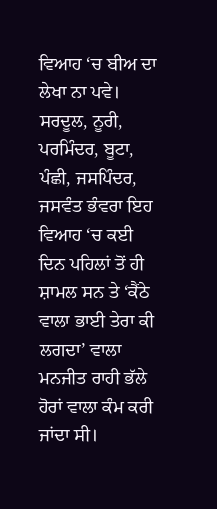ਵਿਆਹ ‘ਚ ਬੀਅ ਦਾ ਲੇਖਾ ਨਾ ਪਵੇ। ਸਰਦੂਲ, ਨੂਰੀ, ਪਰਮਿੰਦਰ, ਬੂਟਾ, ਪੰਛੀ, ਜਸਪਿੰਦਰ, ਜਸਵੰਤ ਭੰਵਰਾ ਇਹ ਵਿਆਹ ‘ਚ ਕਈ ਦਿਨ ਪਹਿਲਾਂ ਤੋਂ ਹੀ ਸ਼ਾਮਲ ਸਨ ਤੇ ‘ਕੈਂਠੇ ਵਾਲਾ ਭਾਈ ਤੇਰਾ ਕੀ ਲਗਦਾ’ ਵਾਲਾ ਮਨਜੀਤ ਰਾਹੀ ਭੱਲੇ ਹੋਰਾਂ ਵਾਲਾ ਕੰਮ ਕਰੀ ਜਾਂਦਾ ਸੀ।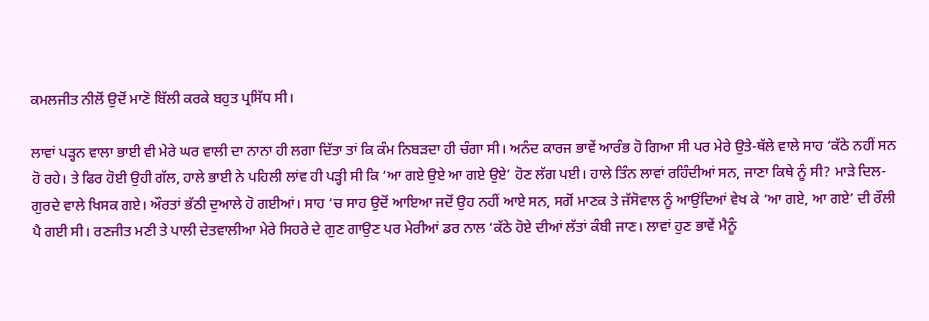ਕਮਲਜੀਤ ਨੀਲੋਂ ਉਦੋਂ ਮਾਣੋ ਬਿੱਲੀ ਕਰਕੇ ਬਹੁਤ ਪ੍ਰਸਿੱਧ ਸੀ।

ਲਾਵਾਂ ਪੜ੍ਹਨ ਵਾਲਾ ਭਾਈ ਵੀ ਮੇਰੇ ਘਰ ਵਾਲੀ ਦਾ ਨਾਨਾ ਹੀ ਲਗਾ ਦਿੱਤਾ ਤਾਂ ਕਿ ਕੰਮ ਨਿਬੜਦਾ ਹੀ ਚੰਗਾ ਸੀ। ਅਨੰਦ ਕਾਰਜ ਭਾਵੇਂ ਆਰੰਭ ਹੋ ਗਿਆ ਸੀ ਪਰ ਮੇਰੇ ਉਤੇ-ਥੱਲੇ ਵਾਲੇ ਸਾਹ ‘ਕੱਠੇ ਨਹੀਂ ਸਨ ਹੋ ਰਹੇ। ਤੇ ਫਿਰ ਹੋਈ ਉਹੀ ਗੱਲ, ਹਾਲੇ ਭਾਈ ਨੇ ਪਹਿਲੀ ਲਾਂਵ ਹੀ ਪੜ੍ਹੀ ਸੀ ਕਿ ‘ਆ ਗਏ ਉਏ ਆ ਗਏ ਉਏ’ ਹੋਣ ਲੱਗ ਪਈ। ਹਾਲੇ ਤਿੰਨ ਲਾਵਾਂ ਰਹਿੰਦੀਆਂ ਸਨ, ਜਾਣਾ ਕਿਥੇ ਨੂੰ ਸੀ? ਮਾੜੇ ਦਿਲ-ਗੁਰਦੇ ਵਾਲੇ ਖਿਸਕ ਗਏ। ਔਰਤਾਂ ਭੱਠੀ ਦੁਆਲੇ ਹੋ ਗਈਆਂ। ਸਾਹ ‘ਚ ਸਾਹ ਉਦੋਂ ਆਇਆ ਜਦੋਂ ਉਹ ਨਹੀਂ ਆਏ ਸਨ, ਸਗੋਂ ਮਾਣਕ ਤੇ ਜੱਸੋਵਾਲ ਨੂੰ ਆਉਂਦਿਆਂ ਵੇਖ ਕੇ ‘ਆ ਗਏ, ਆ ਗਏ’ ਦੀ ਰੌਲੀ ਪੈ ਗਈ ਸੀ। ਰਣਜੀਤ ਮਣੀ ਤੇ ਪਾਲੀ ਦੇਤਵਾਲੀਆ ਮੇਰੇ ਸਿਹਰੇ ਦੇ ਗੁਣ ਗਾਉਣ ਪਰ ਮੇਰੀਆਂ ਡਰ ਨਾਲ ‘ਕੱਠੇ ਹੋਏ ਦੀਆਂ ਲੱਤਾਂ ਕੰਬੀ ਜਾਣ। ਲਾਵਾਂ ਹੁਣ ਭਾਵੇਂ ਮੈਨੂੰ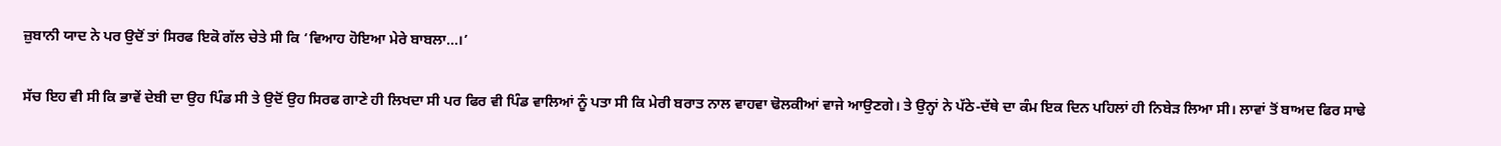ਜ਼ੁਬਾਨੀ ਯਾਦ ਨੇ ਪਰ ਉਦੋਂ ਤਾਂ ਸਿਰਫ ਇਕੋ ਗੱਲ ਚੇਤੇ ਸੀ ਕਿ ‘ਵਿਆਹ ਹੋਇਆ ਮੇਰੇ ਬਾਬਲਾ…।’

ਸੱਚ ਇਹ ਵੀ ਸੀ ਕਿ ਭਾਵੇਂ ਦੇਬੀ ਦਾ ਉਹ ਪਿੰਡ ਸੀ ਤੇ ਉਦੋਂ ਉਹ ਸਿਰਫ ਗਾਣੇ ਹੀ ਲਿਖਦਾ ਸੀ ਪਰ ਫਿਰ ਵੀ ਪਿੰਡ ਵਾਲਿਆਂ ਨੂੰ ਪਤਾ ਸੀ ਕਿ ਮੇਰੀ ਬਰਾਤ ਨਾਲ ਵਾਹਵਾ ਢੋਲਕੀਆਂ ਵਾਜੇ ਆਉਣਗੇ। ਤੇ ਉਨ੍ਹਾਂ ਨੇ ਪੱਠੇ-ਦੱਥੇ ਦਾ ਕੰਮ ਇਕ ਦਿਨ ਪਹਿਲਾਂ ਹੀ ਨਿਬੇੜ ਲਿਆ ਸੀ। ਲਾਵਾਂ ਤੋਂ ਬਾਅਦ ਫਿਰ ਸਾਢੇ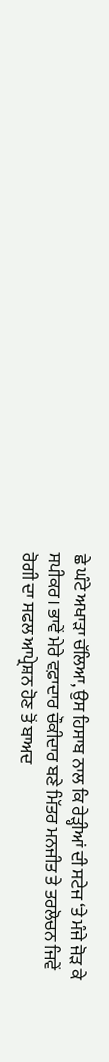ਛੇ ਘੰਟੇ ਅਖਾੜਾ ਚੱਲਿਆ, ਉਸ ਹਿਸਾਬ ਨਾਲ ਕਿ ਰੇੜ੍ਹੀਆਂ ਦੀ ਸਟੇਜ ‘ਤੇ ਮੰਜੇ ਜੋੜ ਕੇ ਸਪੀਕਰ। ਭਾਵੇਂ ਮੇਰੇ ਵਫ਼ਾਦਾਰ ਚੌਕੀਦਾਰ ਬਣੇ ਮਿੱਤਰ ਮਨਜੀਤ ਤੇ ਤਰਲੋਚਨ ਜਿਵੇਂ ਰੋਗੀ ਦਾ ਸਫਲ ਆਪ੍ਰੇਸ਼ਨ ਹੋਣ ਤੋਂ ਬਾਅਦ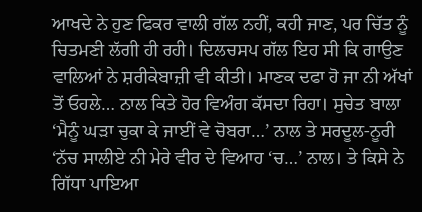ਆਖਦੇ ਨੇ ਹੁਣ ਫਿਕਰ ਵਾਲੀ ਗੱਲ ਨਹੀਂ, ਕਹੀ ਜਾਣ, ਪਰ ਚਿੱਤ ਨੂੰ ਚਿਤਮਣੀ ਲੱਗੀ ਹੀ ਰਹੀ। ਦਿਲਚਸਪ ਗੱਲ ਇਹ ਸੀ ਕਿ ਗਾਉਣ ਵਾਲਿਆਂ ਨੇ ਸ਼ਰੀਕੇਬਾਜ਼ੀ ਵੀ ਕੀਤੀ। ਮਾਣਕ ਦਫਾ ਹੋ ਜਾ ਨੀ ਅੱਖਾਂ ਤੋਂ ਓਹਲੇ… ਨਾਲ ਕਿਤੇ ਹੋਰ ਵਿਅੰਗ ਕੱਸਦਾ ਰਿਹਾ। ਸੁਚੇਤ ਬਾਲਾ ‘ਮੈਨੂੰ ਘੜਾ ਚੁਕਾ ਕੇ ਜਾਈਂ ਵੇ ਚੋਬਰਾ…’ ਨਾਲ ਤੇ ਸਰਦੂਲ-ਨੂਰੀ ‘ਨੱਚ ਸਾਲੀਏ ਨੀ ਮੇਰੇ ਵੀਰ ਦੇ ਵਿਆਹ ‘ਚ…’ ਨਾਲ। ਤੇ ਕਿਸੇ ਨੇ ਗਿੱਧਾ ਪਾਇਆ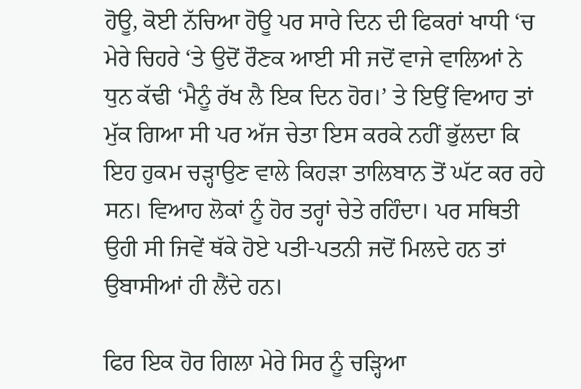ਹੋਊ, ਕੋਈ ਨੱਚਿਆ ਹੋਊ ਪਰ ਸਾਰੇ ਦਿਨ ਦੀ ਫਿਕਰਾਂ ਖਾਧੀ ‘ਚ ਮੇਰੇ ਚਿਹਰੇ ‘ਤੇ ਉਦੋਂ ਰੌਣਕ ਆਈ ਸੀ ਜਦੋਂ ਵਾਜੇ ਵਾਲਿਆਂ ਨੇ ਧੁਨ ਕੱਢੀ ‘ਮੈਨੂੰ ਰੱਖ ਲੈ ਇਕ ਦਿਨ ਹੋਰ।’ ਤੇ ਇਉਂ ਵਿਆਹ ਤਾਂ ਮੁੱਕ ਗਿਆ ਸੀ ਪਰ ਅੱਜ ਚੇਤਾ ਇਸ ਕਰਕੇ ਨਹੀਂ ਭੁੱਲਦਾ ਕਿ ਇਹ ਹੁਕਮ ਚੜ੍ਹਾਉਣ ਵਾਲੇ ਕਿਹੜਾ ਤਾਲਿਬਾਨ ਤੋਂ ਘੱਟ ਕਰ ਰਹੇ ਸਨ। ਵਿਆਹ ਲੋਕਾਂ ਨੂੰ ਹੋਰ ਤਰ੍ਹਾਂ ਚੇਤੇ ਰਹਿੰਦਾ। ਪਰ ਸਥਿਤੀ ਉਹੀ ਸੀ ਜਿਵੇਂ ਥੱਕੇ ਹੋਏ ਪਤੀ-ਪਤਨੀ ਜਦੋਂ ਮਿਲਦੇ ਹਨ ਤਾਂ ਉਬਾਸੀਆਂ ਹੀ ਲੈਂਦੇ ਹਨ।

ਫਿਰ ਇਕ ਹੋਰ ਗਿਲਾ ਮੇਰੇ ਸਿਰ ਨੂੰ ਚੜ੍ਹਿਆ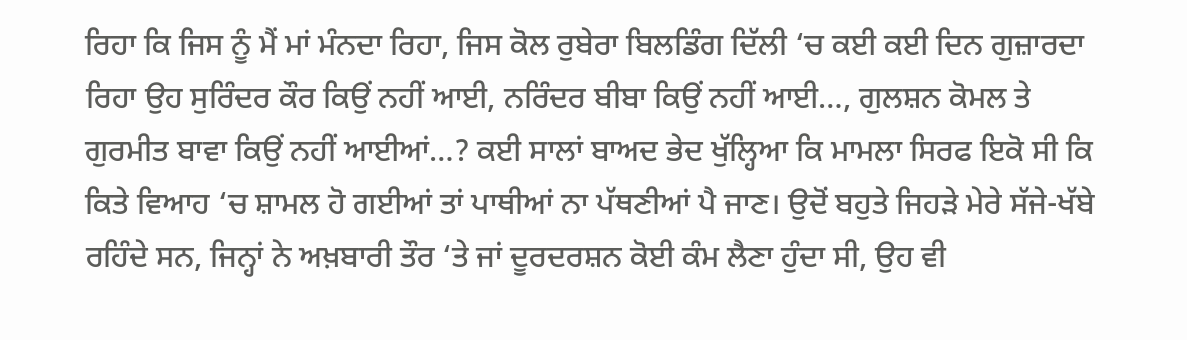ਰਿਹਾ ਕਿ ਜਿਸ ਨੂੰ ਮੈਂ ਮਾਂ ਮੰਨਦਾ ਰਿਹਾ, ਜਿਸ ਕੋਲ ਰੁਬੇਰਾ ਬਿਲਡਿੰਗ ਦਿੱਲੀ ‘ਚ ਕਈ ਕਈ ਦਿਨ ਗੁਜ਼ਾਰਦਾ ਰਿਹਾ ਉਹ ਸੁਰਿੰਦਰ ਕੌਰ ਕਿਉਂ ਨਹੀਂ ਆਈ, ਨਰਿੰਦਰ ਬੀਬਾ ਕਿਉਂ ਨਹੀਂ ਆਈ…, ਗੁਲਸ਼ਨ ਕੋਮਲ ਤੇ ਗੁਰਮੀਤ ਬਾਵਾ ਕਿਉਂ ਨਹੀਂ ਆਈਆਂ…? ਕਈ ਸਾਲਾਂ ਬਾਅਦ ਭੇਦ ਖੁੱਲ੍ਹਿਆ ਕਿ ਮਾਮਲਾ ਸਿਰਫ ਇਕੋ ਸੀ ਕਿ ਕਿਤੇ ਵਿਆਹ ‘ਚ ਸ਼ਾਮਲ ਹੋ ਗਈਆਂ ਤਾਂ ਪਾਥੀਆਂ ਨਾ ਪੱਥਣੀਆਂ ਪੈ ਜਾਣ। ਉਦੋਂ ਬਹੁਤੇ ਜਿਹੜੇ ਮੇਰੇ ਸੱਜੇ-ਖੱਬੇ ਰਹਿੰਦੇ ਸਨ, ਜਿਨ੍ਹਾਂ ਨੇ ਅਖ਼ਬਾਰੀ ਤੌਰ ‘ਤੇ ਜਾਂ ਦੂਰਦਰਸ਼ਨ ਕੋਈ ਕੰਮ ਲੈਣਾ ਹੁੰਦਾ ਸੀ, ਉਹ ਵੀ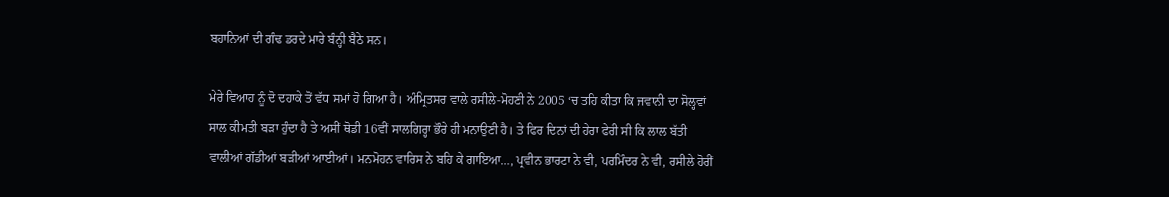ਬਹਾਨਿਆਂ ਦੀ ਗੰਢ ਡਰਦੇ ਮਾਰੇ ਬੰਨ੍ਹੀ ਬੈਠੇ ਸਨ।

ਮੇਰੇ ਵਿਆਹ ਨੂੰ ਦੋ ਦਹਾਕੇ ਤੋਂ ਵੱਧ ਸਮਾਂ ਹੋ ਗਿਆ ਹੈ। ਅੰਮ੍ਰਿਤਸਰ ਵਾਲੇ ਰਸੀਲੇ-ਮੋਹਣੀ ਨੇ 2005 ‘ਚ ਤਹਿ ਕੀਤਾ ਕਿ ਜਵਾਨੀ ਦਾ ਸੋਲ੍ਹਵਾਂ ਸਾਲ ਕੀਮਤੀ ਬੜਾ ਹੁੰਦਾ ਹੈ ਤੇ ਅਸੀਂ ਥੋਡੀ 16ਵੀਂ ਸਾਲਗਿਰ੍ਹਾ ਭੌਰੇ ਹੀ ਮਨਾਉਣੀ ਹੈ। ਤੇ ਫਿਰ ਦਿਨਾਂ ਦੀ ਹੇਰਾ ਫੇਰੀ ਸੀ ਕਿ ਲਾਲ ਬੱਤੀ ਵਾਲੀਆਂ ਗੱਡੀਆਂ ਬੜੀਆਂ ਆਈਆਂ। ਮਨਮੋਹਨ ਵਾਰਿਸ ਨੇ ਬਹਿ ਕੇ ਗਾਇਆ…, ਪ੍ਰਵੀਨ ਭਾਰਟਾ ਨੇ ਵੀ, ਪਰਮਿੰਦਰ ਨੇ ਵੀ, ਰਸੀਲੇ ਹੋਰੀਂ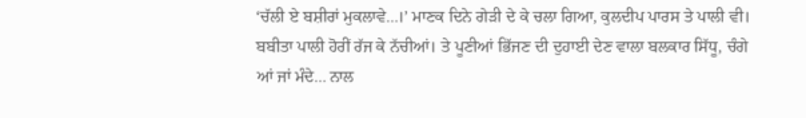‘ਚੱਲੀ ਏ ਬਸ਼ੀਰਾਂ ਮੁਕਲਾਵੇ…।’ ਮਾਣਕ ਦਿਨੇ ਗੇੜੀ ਦੇ ਕੇ ਚਲਾ ਗਿਆ, ਕੁਲਦੀਪ ਪਾਰਸ ਤੇ ਪਾਲੀ ਵੀ। ਬਬੀਤਾ ਪਾਲੀ ਹੋਰੀਂ ਰੱਜ ਕੇ ਨੱਚੀਆਂ। ਤੇ ਪੂਣੀਆਂ ਭਿੱਜਣ ਦੀ ਦੁਹਾਈ ਦੇਣ ਵਾਲਾ ਬਲਕਾਰ ਸਿੱਧੂ, ਚੰਗੇ ਆਂ ਜਾਂ ਮੰਦੇ… ਨਾਲ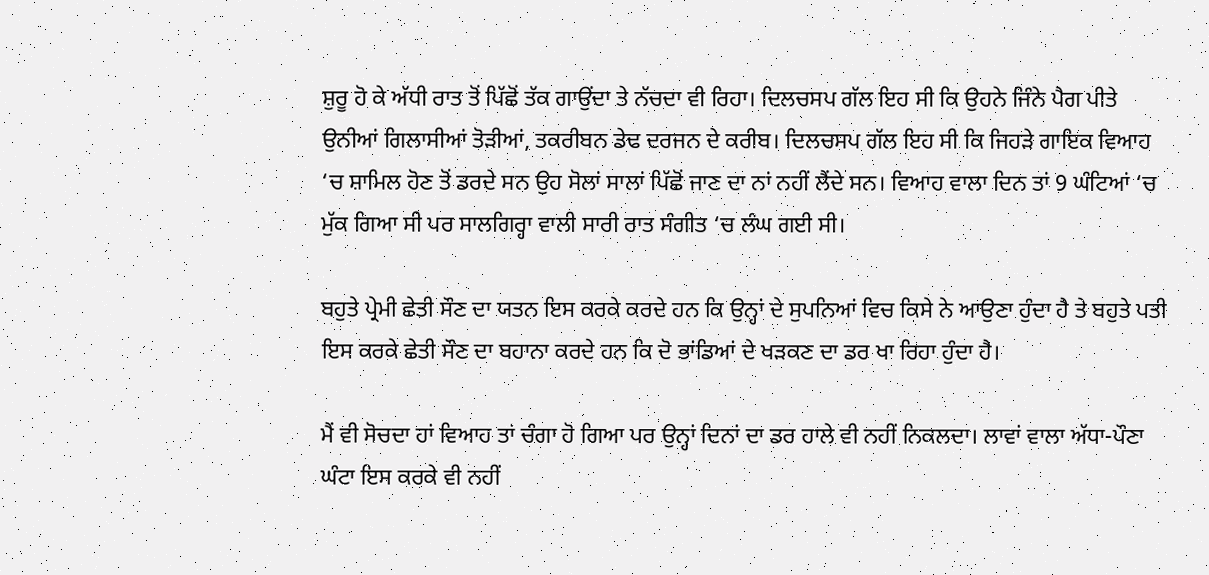ਸ਼ੁਰੂ ਹੋ ਕੇ ਅੱਧੀ ਰਾਤ ਤੋਂ ਪਿੱਛੋਂ ਤੱਕ ਗਾਉਂਦਾ ਤੇ ਨੱਚਦਾ ਵੀ ਰਿਹਾ। ਦਿਲਚਸਪ ਗੱਲ ਇਹ ਸੀ ਕਿ ਉਹਨੇ ਜਿੰਨੇ ਪੈਗ ਪੀਤੇ ਉਨੀਆਂ ਗਿਲਾਸੀਆਂ ਤੋੜੀਆਂ, ਤਕਰੀਬਨ ਡੇਢ ਦਰਜਨ ਦੇ ਕਰੀਬ। ਦਿਲਚਸਪ ਗੱਲ ਇਹ ਸੀ ਕਿ ਜਿਹੜੇ ਗਾਇਕ ਵਿਆਹ ‘ਚ ਸ਼ਾਮਿਲ ਹੋਣ ਤੋਂ ਡਰਦੇ ਸਨ ਉਹ ਸੋਲਾਂ ਸਾਲਾਂ ਪਿੱਛੋਂ ਜਾਣ ਦਾ ਨਾਂ ਨਹੀਂ ਲੈਂਦੇ ਸਨ। ਵਿਆਹ ਵਾਲਾ ਦਿਨ ਤਾਂ 9 ਘੰਟਿਆਂ ‘ਚ ਮੁੱਕ ਗਿਆ ਸੀ ਪਰ ਸਾਲਗਿਰ੍ਹਾ ਵਾਲੀ ਸਾਰੀ ਰਾਤ ਸੰਗੀਤ ‘ਚ ਲੰਘ ਗਈ ਸੀ।

ਬਹੁਤੇ ਪ੍ਰੇਮੀ ਛੇਤੀ ਸੌਣ ਦਾ ਯਤਨ ਇਸ ਕਰਕੇ ਕਰਦੇ ਹਨ ਕਿ ਉਨ੍ਹਾਂ ਦੇ ਸੁਪਨਿਆਂ ਵਿਚ ਕਿਸੇ ਨੇ ਆਉਣਾ ਹੁੰਦਾ ਹੈ ਤੇ ਬਹੁਤੇ ਪਤੀ ਇਸ ਕਰਕੇ ਛੇਤੀ ਸੌਣ ਦਾ ਬਹਾਨਾ ਕਰਦੇ ਹਨ ਕਿ ਦੋ ਭਾਂਡਿਆਂ ਦੇ ਖੜਕਣ ਦਾ ਡਰ ਖਾ ਰਿਹਾ ਹੁੰਦਾ ਹੈ।

ਮੈਂ ਵੀ ਸੋਚਦਾ ਹਾਂ ਵਿਆਹ ਤਾਂ ਚੰਗਾ ਹੋ ਗਿਆ ਪਰ ਉਨ੍ਹਾਂ ਦਿਨਾਂ ਦਾ ਡਰ ਹਾਲੇ ਵੀ ਨਹੀਂ ਨਿਕਲਦਾ। ਲਾਵਾਂ ਵਾਲਾ ਅੱਧਾ-ਪੌਣਾ ਘੰਟਾ ਇਸ ਕਰਕੇ ਵੀ ਨਹੀਂ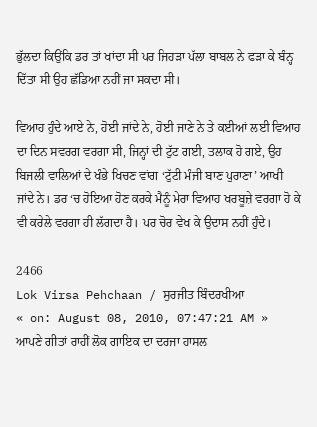ਭੁੱਲਦਾ ਕਿਉਂਕਿ ਡਰ ਤਾਂ ਖਾਂਦਾ ਸੀ ਪਰ ਜਿਹੜਾ ਪੱਲਾ ਬਾਬਲ ਨੇ ਫੜਾ ਕੇ ਬੰਨ੍ਹ ਦਿੱਤਾ ਸੀ ਉਹ ਛੱਡਿਆ ਨਹੀਂ ਜਾ ਸਕਦਾ ਸੀ।

ਵਿਆਹ ਹੁੰਦੇ ਆਏ ਨੇ, ਹੋਈ ਜਾਂਦੇ ਨੇ, ਹੋਈ ਜਾਣੇ ਨੇ ਤੇ ਕਈਆਂ ਲਈ ਵਿਆਹ ਦਾ ਦਿਨ ਸਵਰਗ ਵਰਗਾ ਸੀ, ਜਿਨ੍ਹਾਂ ਦੀ ਟੁੱਟ ਗਈ, ਤਲਾਕ ਹੋ ਗਏ, ਉਹ ਬਿਜਲੀ ਵਾਲਿਆਂ ਦੇ ਖੰਭੇ ਖਿਚਣ ਵਾਂਗ ‘ਟੁੱਟੀ ਮੰਜੀ ਬਾਣ ਪੁਰਾਣਾ’ ਆਖੀ ਜਾਂਦੇ ਨੇ। ਡਰ ‘ਚ ਹੋਇਆ ਹੋਣ ਕਰਕੇ ਮੈਨੂੰ ਮੇਰਾ ਵਿਆਹ ਖਰਬੂਜ਼ੇ ਵਰਗਾ ਹੋ ਕੇ ਵੀ ਕਰੇਲੇ ਵਰਗਾ ਹੀ ਲੱਗਦਾ ਹੈ। ਪਰ ਚੋਰ ਵੇਖ ਕੇ ਉਦਾਸ ਨਹੀਂ ਹੁੰਦੇ।

2466
Lok Virsa Pehchaan / ਸੁਰਜੀਤ ਬਿੰਦਰਖੀਆ
« on: August 08, 2010, 07:47:21 AM »
ਆਪਣੇ ਗੀਤਾਂ ਰਾਹੀਂ ਲੋਕ ਗਾਇਕ ਦਾ ਦਰਜਾ ਹਾਸਲ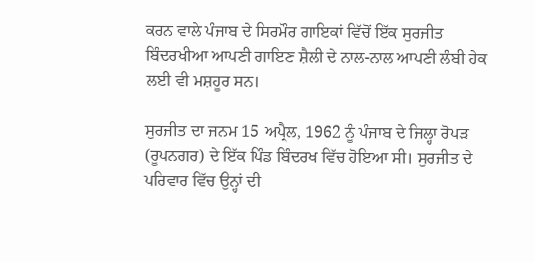ਕਰਨ ਵਾਲੇ ਪੰਜਾਬ ਦੇ ਸਿਰਮੌਰ ਗਾਇਕਾਂ ਵਿੱਚੋਂ ਇੱਕ ਸੁਰਜੀਤ ਬਿੰਦਰਖੀਆ ਆਪਣੀ ਗਾਇਣ ਸ਼ੈਲੀ ਦੇ ਨਾਲ-ਨਾਲ ਆਪਣੀ ਲੰਬੀ ਹੇਕ ਲਈ ਵੀ ਮਸ਼ਹੂਰ ਸਨ।

ਸੁਰਜੀਤ ਦਾ ਜਨਮ 15 ਅਪ੍ਰੈਲ, 1962 ਨੂੰ ਪੰਜਾਬ ਦੇ ਜਿਲ੍ਹਾ ਰੋਪੜ (ਰੂਪਨਗਰ) ਦੇ ਇੱਕ ਪਿੰਡ ਬਿੰਦਰਖ ਵਿੱਚ ਹੋਇਆ ਸੀ। ਸੁਰਜੀਤ ਦੇ ਪਰਿਵਾਰ ਵਿੱਚ ਉਨ੍ਹਾਂ ਦੀ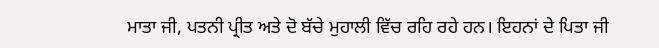ਮਾਤਾ ਜੀ, ਪਤਨੀ ਪ੍ਰੀਤ ਅਤੇ ਦੋ ਬੱਚੇ ਮੁਹਾਲੀ ਵਿੱਚ ਰਹਿ ਰਹੇ ਹਨ। ਇਹਨਾਂ ਦੇ ਪਿਤਾ ਜੀ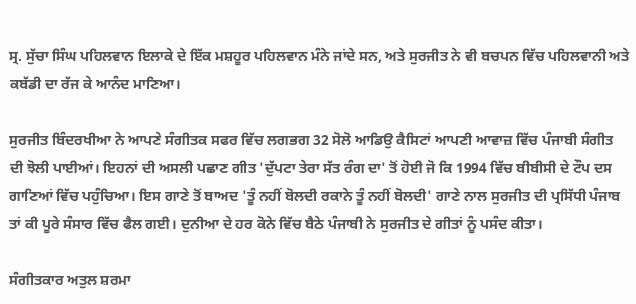ਸ੍ਰ. ਸੁੱਚਾ ਸਿੰਘ ਪਹਿਲਵਾਨ ਇਲਾਕੇ ਦੇ ਇੱਕ ਮਸ਼ਹੂਰ ਪਹਿਲਵਾਨ ਮੰਨੇ ਜਾਂਦੇ ਸਨ, ਅਤੇ ਸੁਰਜੀਤ ਨੇ ਵੀ ਬਚਪਨ ਵਿੱਚ ਪਹਿਲਵਾਨੀ ਅਤੇ ਕਬੱਡੀ ਦਾ ਰੱਜ ਕੇ ਆਨੰਦ ਮਾਣਿਆ।

ਸੁਰਜੀਤ ਬਿੰਦਰਖੀਆ ਨੇ ਆਪਣੇ ਸੰਗੀਤਕ ਸਫਰ ਵਿੱਚ ਲਗਭਗ 32 ਸੋਲੋ ਆਡਿਉ ਕੈਸਿਟਾਂ ਆਪਣੀ ਆਵਾਜ਼ ਵਿੱਚ ਪੰਜਾਬੀ ਸੰਗੀਤ ਦੀ ਝੋਲੀ ਪਾਈਆਂ। ਇਹਨਾਂ ਦੀ ਅਸਲੀ ਪਛਾਣ ਗੀਤ 'ਦੁੱਪਟਾ ਤੇਰਾ ਸੱਤ ਰੰਗ ਦਾ' ਤੋਂ ਹੋਈ ਜੋ ਕਿ 1994 ਵਿੱਚ ਬੀਬੀਸੀ ਦੇ ਟੌਪ ਦਸ ਗਾਣਿਆਂ ਵਿੱਚ ਪਹੁੰਚਿਆ। ਇਸ ਗਾਣੇ ਤੋਂ ਬਾਅਦ 'ਤੂੰ ਨਹੀਂ ਬੋਲਦੀ ਰਕਾਨੇ ਤੂੰ ਨਹੀਂ ਬੋਲਦੀ' ਗਾਣੇ ਨਾਲ ਸੁਰਜੀਤ ਦੀ ਪ੍ਰਸਿੱਧੀ ਪੰਜਾਬ ਤਾਂ ਕੀ ਪੂਰੇ ਸੰਸਾਰ ਵਿੱਚ ਫੈਲ ਗਈ। ਦੁਨੀਆ ਦੇ ਹਰ ਕੋਨੇ ਵਿੱਚ ਬੈਠੇ ਪੰਜਾਬੀ ਨੇ ਸੁਰਜੀਤ ਦੇ ਗੀਤਾਂ ਨੂੰ ਪਸੰਦ ਕੀਤਾ।

ਸੰਗੀਤਕਾਰ ਅਤੁਲ ਸ਼ਰਮਾ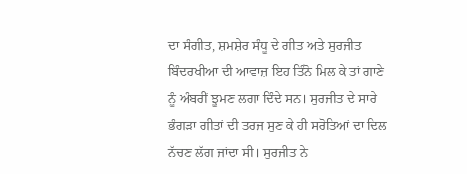ਦਾ ਸੰਗੀਤ, ਸ਼ਮਸ਼ੇਰ ਸੰਧੂ ਦੇ ਗੀਤ ਅਤੇ ਸੁਰਜੀਤ ਬਿੰਦਰਖੀਆ ਦੀ ਆਵਾਜ਼ ਇਹ ਤਿੰਨੋ ਮਿਲ ਕੇ ਤਾਂ ਗਾਣੇ ਨੂੰ ਅੰਬਰੀਂ ਝੂਮਣ ਲਗਾ ਦਿੰਦੇ ਸਨ। ਸੁਰਜੀਤ ਦੇ ਸਾਰੇ ਭੰਗੜਾ ਗੀਤਾਂ ਦੀ ਤਰਜ ਸੁਣ ਕੇ ਹੀ ਸਰੋਤਿਆਂ ਦਾ ਦਿਲ ਨੱਚਣ ਲੱਗ ਜਾਂਦਾ ਸੀ। ਸੁਰਜੀਤ ਨੇ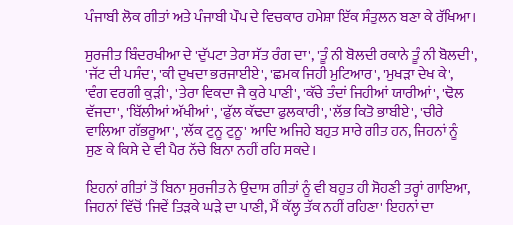ਪੰਜਾਬੀ ਲੋਕ ਗੀਤਾਂ ਅਤੇ ਪੰਜਾਬੀ ਪੌਪ ਦੇ ਵਿਚਕਾਰ ਹਮੇਸ਼ਾ ਇੱਕ ਸੰਤੁਲਨ ਬਣਾ ਕੇ ਰੱਖਿਆ।

ਸੁਰਜੀਤ ਬਿੰਦਰਖੀਆ ਦੇ 'ਦੁੱਪਟਾ ਤੇਰਾ ਸੱਤ ਰੰਗ ਦਾ', 'ਤੂੰ ਨੀ ਬੋਲਦੀ ਰਕਾਨੇ ਤੂੰ ਨੀ ਬੋਲਦੀ', 'ਜੱਟ ਦੀ ਪਸੰਦ', 'ਕੀ ਦੁਖਦਾ ਭਰਜਾਈਏ', 'ਛਮਕ ਜਿਹੀ ਮੁਟਿਆਰ', 'ਮੁਖੜਾ ਦੇਖ ਕੇ', 'ਵੰਗ ਵਰਗੀ ਕੁੜੀ', 'ਤੇਰਾ ਵਿਕਦਾ ਜੈ ਕੁਰੇ ਪਾਣੀ', 'ਕੱਚੇ ਤੰਦਾਂ ਜਿਹੀਆਂ ਯਾਰੀਆਂ', 'ਢੋਲ ਵੱਜਦਾ', 'ਬਿੱਲੀਆਂ ਅੱਖੀਆਂ', 'ਫੁੱਲ ਕੱਢਦਾ ਫੁਲਕਾਰੀ', 'ਲੱਭ ਕਿਤੋ ਭਾਬੀਏ', 'ਚੀਰੇ ਵਾਲਿਆ ਗੱਭਰੂਆ', 'ਲੱਕ ਟੁਨੂ ਟੁਨੂ' ਆਦਿ ਅਜਿਹੇ ਬਹੁਤ ਸਾਰੇ ਗੀਤ ਹਨ, ਜਿਹਨਾਂ ਨੂੰ ਸੁਣ ਕੇ ਕਿਸੇ ਦੇ ਵੀ ਪੈਰ ਨੱਚੇ ਬਿਨਾ ਨਹੀਂ ਰਹਿ ਸਕਦੇ।

ਇਹਨਾਂ ਗੀਤਾਂ ਤੋਂ ਬਿਨਾ ਸੁਰਜੀਤ ਨੇ ਉਦਾਸ ਗੀਤਾਂ ਨੂੰ ਵੀ ਬਹੁਤ ਹੀ ਸੋਹਣੀ ਤਰ੍ਹਾਂ ਗਾਇਆ, ਜਿਹਨਾਂ ਵਿੱਚੋਂ 'ਜਿਵੇਂ ਤਿੜਕੇ ਘੜੇ ਦਾ ਪਾਣੀ, ਮੈਂ ਕੱਲ੍ਹ ਤੱਕ ਨਹੀਂ ਰਹਿਣਾ' ਇਹਨਾਂ ਦਾ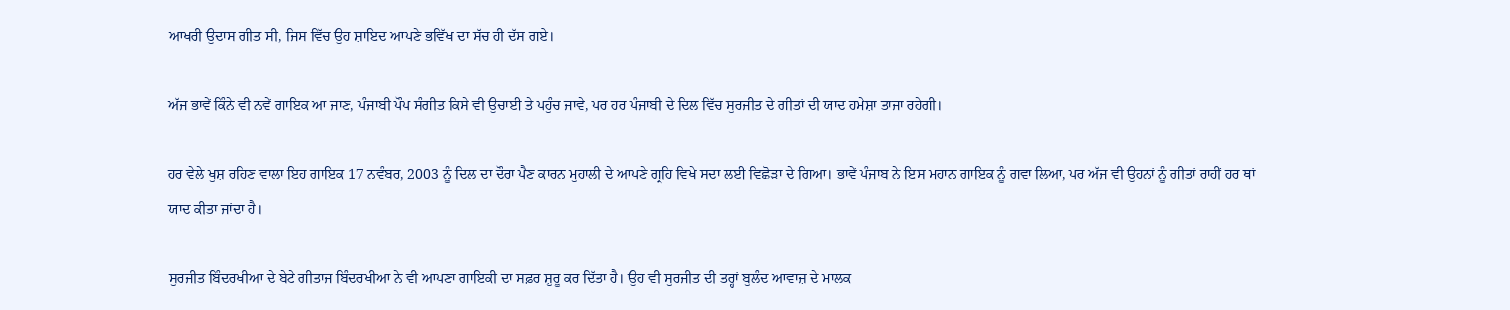ਆਖਰੀ ਉਦਾਸ ਗੀਤ ਸੀ, ਜਿਸ ਵਿੱਚ ਉਹ ਸ਼ਾਇਦ ਆਪਣੇ ਭਵਿੱਖ ਦਾ ਸੱਚ ਹੀ ਦੱਸ ਗਏ।

ਅੱਜ ਭਾਵੇਂ ਕਿੰਨੇ ਵੀ ਨਵੇਂ ਗਾਇਕ ਆ ਜਾਣ, ਪੰਜਾਬੀ ਪੌਪ ਸੰਗੀਤ ਕਿਸੇ ਵੀ ਉਚਾਈ ਤੇ ਪਹੁੰਚ ਜਾਵੇ, ਪਰ ਹਰ ਪੰਜਾਬੀ ਦੇ ਦਿਲ ਵਿੱਚ ਸੁਰਜੀਤ ਦੇ ਗੀਤਾਂ ਦੀ ਯਾਦ ਹਮੇਸ਼ਾ ਤਾਜਾ ਰਹੇਗੀ।

ਹਰ ਵੇਲੇ ਖੁਸ਼ ਰਹਿਣ ਵਾਲਾ ਇਹ ਗਾਇਕ 17 ਨਵੰਬਰ, 2003 ਨੂੰ ਦਿਲ ਦਾ ਦੌਰਾ ਪੈਣ ਕਾਰਨ ਮੁਹਾਲੀ ਦੇ ਆਪਣੇ ਗ੍ਰਹਿ ਵਿਖੇ ਸਦਾ ਲਈ ਵਿਛੋੜਾ ਦੇ ਗਿਆ। ਭਾਵੇਂ ਪੰਜਾਬ ਨੇ ਇਸ ਮਹਾਨ ਗਾਇਕ ਨੂੰ ਗਵਾ ਲਿਆ, ਪਰ ਅੱਜ ਵੀ ਉਹਨਾਂ ਨੂੰ ਗੀਤਾਂ ਰਾਹੀਂ ਹਰ ਥਾਂ ਯਾਦ ਕੀਤਾ ਜਾਂਦਾ ਹੈ।

ਸੁਰਜੀਤ ਬਿੰਦਰਖੀਆ ਦੇ ਬੇਟੇ ਗੀਤਾਜ ਬਿੰਦਰਖੀਆ ਨੇ ਵੀ ਆਪਣਾ ਗਾਇਕੀ ਦਾ ਸਫ਼ਰ ਸ਼ੁਰੂ ਕਰ ਦਿੱਤਾ ਹੈ। ਉਹ ਵੀ ਸੁਰਜੀਤ ਦੀ ਤਰ੍ਹਾਂ ਬੁਲੰਦ ਆਵਾਜ਼ ਦੇ ਮਾਲਕ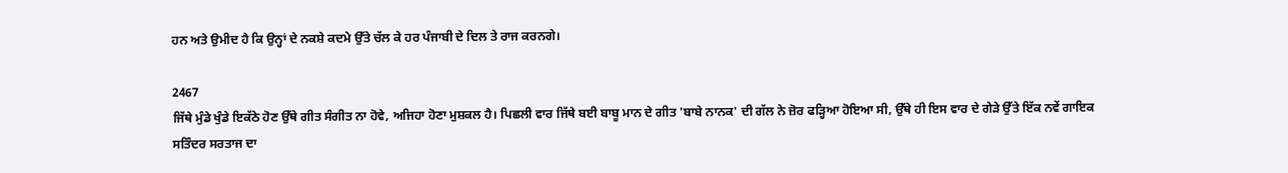ਹਨ ਅਤੇ ਉਮੀਦ ਹੈ ਕਿ ਉਨ੍ਹਾਂ ਦੇ ਨਕਸ਼ੇ ਕਦਮੇ ਉੱਤੇ ਚੱਲ ਕੇ ਹਰ ਪੰਜਾਬੀ ਦੇ ਦਿਲ ਤੇ ਰਾਜ ਕਰਨਗੇ।

2467
ਜਿੱਥੇ ਮੁੰਡੇ ਖੁੰਡੇ ਇਕੱਠੇ ਹੋਣ ਉੱਥੇ ਗੀਤ ਸੰਗੀਤ ਨਾ ਹੋਵੇ, ਅਜਿਹਾ ਹੋਣਾ ਮੁਸ਼ਕਲ ਹੈ। ਪਿਛਲੀ ਵਾਰ ਜਿੱਥੇ ਬਈ ਬਾਬੂ ਮਾਨ ਦੇ ਗੀਤ 'ਬਾਬੇ ਨਾਨਕ' ਦੀ ਗੱਲ ਨੇ ਜ਼ੋਰ ਫੜ੍ਹਿਆ ਹੋਇਆ ਸੀ, ਉੱਥੇ ਹੀ ਇਸ ਵਾਰ ਦੇ ਗੇੜੇ ਉੱਤੇ ਇੱਕ ਨਵੇਂ ਗਾਇਕ ਸਤਿੰਦਰ ਸਰਤਾਜ ਦਾ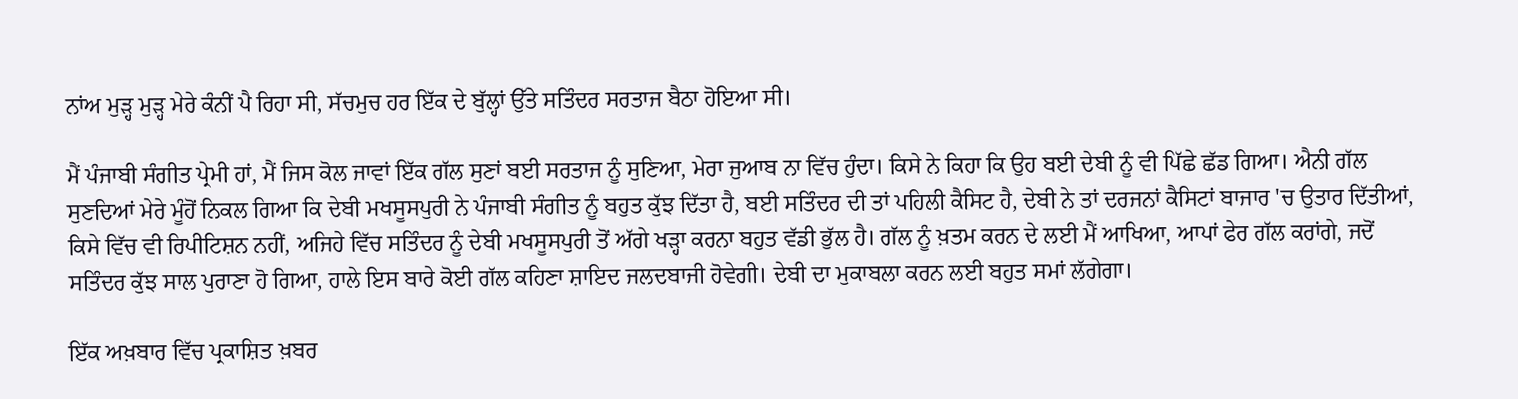ਨਾਂਅ ਮੁੜ੍ਹ ਮੁੜ੍ਹ ਮੇਰੇ ਕੰਨੀਂ ਪੈ ਰਿਹਾ ਸੀ, ਸੱਚਮੁਚ ਹਰ ਇੱਕ ਦੇ ਬੁੱਲ੍ਹਾਂ ਉੱਤੇ ਸਤਿੰਦਰ ਸਰਤਾਜ ਬੈਠਾ ਹੋਇਆ ਸੀ।

ਮੈਂ ਪੰਜਾਬੀ ਸੰਗੀਤ ਪ੍ਰੇਮੀ ਹਾਂ, ਮੈਂ ਜਿਸ ਕੋਲ ਜਾਵਾਂ ਇੱਕ ਗੱਲ ਸੁਣਾਂ ਬਈ ਸਰਤਾਜ ਨੂੰ ਸੁਣਿਆ, ਮੇਰਾ ਜੁਆਬ ਨਾ ਵਿੱਚ ਹੁੰਦਾ। ਕਿਸੇ ਨੇ ਕਿਹਾ ਕਿ ਉਹ ਬਈ ਦੇਬੀ ਨੂੰ ਵੀ ਪਿੱਛੇ ਛੱਡ ਗਿਆ। ਐਨੀ ਗੱਲ ਸੁਣਦਿਆਂ ਮੇਰੇ ਮੂੰਹੋਂ ਨਿਕਲ ਗਿਆ ਕਿ ਦੇਬੀ ਮਖਸੂਸਪੁਰੀ ਨੇ ਪੰਜਾਬੀ ਸੰਗੀਤ ਨੂੰ ਬਹੁਤ ਕੁੱਝ ਦਿੱਤਾ ਹੈ, ਬਈ ਸਤਿੰਦਰ ਦੀ ਤਾਂ ਪਹਿਲੀ ਕੈਸਿਟ ਹੈ, ਦੇਬੀ ਨੇ ਤਾਂ ਦਰਜਨਾਂ ਕੈਸਿਟਾਂ ਬਾਜਾਰ 'ਚ ਉਤਾਰ ਦਿੱਤੀਆਂ, ਕਿਸੇ ਵਿੱਚ ਵੀ ਰਿਪੀਟਿਸ਼ਨ ਨਹੀਂ, ਅਜਿਹੇ ਵਿੱਚ ਸਤਿੰਦਰ ਨੂੰ ਦੇਬੀ ਮਖਸੂਸਪੁਰੀ ਤੋਂ ਅੱਗੇ ਖੜ੍ਹਾ ਕਰਨਾ ਬਹੁਤ ਵੱਡੀ ਭੁੱਲ ਹੈ। ਗੱਲ ਨੂੰ ਖ਼ਤਮ ਕਰਨ ਦੇ ਲਈ ਮੈਂ ਆਖਿਆ, ਆਪਾਂ ਫੇਰ ਗੱਲ ਕਰਾਂਗੇ, ਜਦੋਂ ਸਤਿੰਦਰ ਕੁੱਝ ਸਾਲ ਪੁਰਾਣਾ ਹੋ ਗਿਆ, ਹਾਲੇ ਇਸ ਬਾਰੇ ਕੋਈ ਗੱਲ ਕਹਿਣਾ ਸ਼ਾਇਦ ਜਲਦਬਾਜੀ ਹੋਵੇਗੀ। ਦੇਬੀ ਦਾ ਮੁਕਾਬਲਾ ਕਰਨ ਲਈ ਬਹੁਤ ਸਮਾਂ ਲੱਗੇਗਾ।

ਇੱਕ ਅਖ਼ਬਾਰ ਵਿੱਚ ਪ੍ਰਕਾਸ਼ਿਤ ਖ਼ਬਰ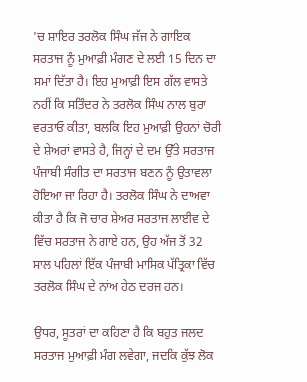'ਚ ਸ਼ਾਇਰ ਤਰਲੋਕ ਸਿੰਘ ਜੱਜ ਨੇ ਗਾਇਕ ਸਰਤਾਜ ਨੂੰ ਮੁਆਫ਼ੀ ਮੰਗਣ ਦੇ ਲਈ 15 ਦਿਨ ਦਾ ਸਮਾਂ ਦਿੱਤਾ ਹੈ। ਇਹ ਮੁਆਫ਼ੀ ਇਸ ਗੱਲ ਵਾਸਤੇ ਨਹੀਂ ਕਿ ਸਤਿੰਦਰ ਨੇ ਤਰਲੋਕ ਸਿੰਘ ਨਾਲ ਬੁਰਾ ਵਰਤਾਓ ਕੀਤਾ, ਬਲਕਿ ਇਹ ਮੁਆਫ਼ੀ ਉਹਨਾਂ ਚੋਰੀ ਦੇ ਸ਼ੇਅਰਾਂ ਵਾਸਤੇ ਹੈ, ਜਿਨ੍ਹਾਂ ਦੇ ਦਮ ਉੱਤੇ ਸਰਤਾਜ ਪੰਜਾਬੀ ਸੰਗੀਤ ਦਾ ਸਰਤਾਜ ਬਣਨ ਨੂੰ ਉਤਾਵਲਾ ਹੋਇਆ ਜਾ ਰਿਹਾ ਹੈ। ਤਰਲੋਕ ਸਿੰਘ ਨੇ ਦਾਅਵਾ ਕੀਤਾ ਹੈ ਕਿ ਜੋ ਚਾਰ ਸ਼ੇਅਰ ਸਰਤਾਜ ਲਾਈਵ ਦੇ ਵਿੱਚ ਸਰਤਾਜ ਨੇ ਗਾਏ ਹਨ, ਉਹ ਅੱਜ ਤੋਂ 32 ਸਾਲ ਪਹਿਲਾਂ ਇੱਕ ਪੰਜਾਬੀ ਮਾਸਿਕ ਪੱਤ੍ਰਿਕਾ ਵਿੱਚ ਤਰਲੋਕ ਸਿੰਘ ਦੇ ਨਾਂਅ ਹੇਠ ਦਰਜ ਹਨ।

ਉਧਰ, ਸੂਤਰਾਂ ਦਾ ਕਹਿਣਾ ਹੈ ਕਿ ਬਹੁਤ ਜਲਦ ਸਰਤਾਜ ਮੁਆਫ਼ੀ ਮੰਗ ਲਵੇਗਾ, ਜਦਕਿ ਕੁੱਝ ਲੋਕ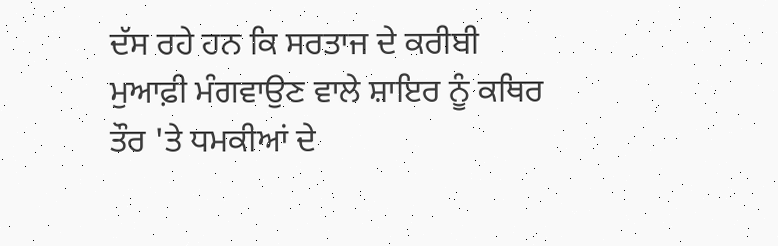ਦੱਸ ਰਹੇ ਹਨ ਕਿ ਸਰਤਾਜ ਦੇ ਕਰੀਬੀ ਮੁਆਫ਼ੀ ਮੰਗਵਾਉਣ ਵਾਲੇ ਸ਼ਾਇਰ ਨੂੰ ਕਥਿਰ ਤੌਰ 'ਤੇ ਧਮਕੀਆਂ ਦੇ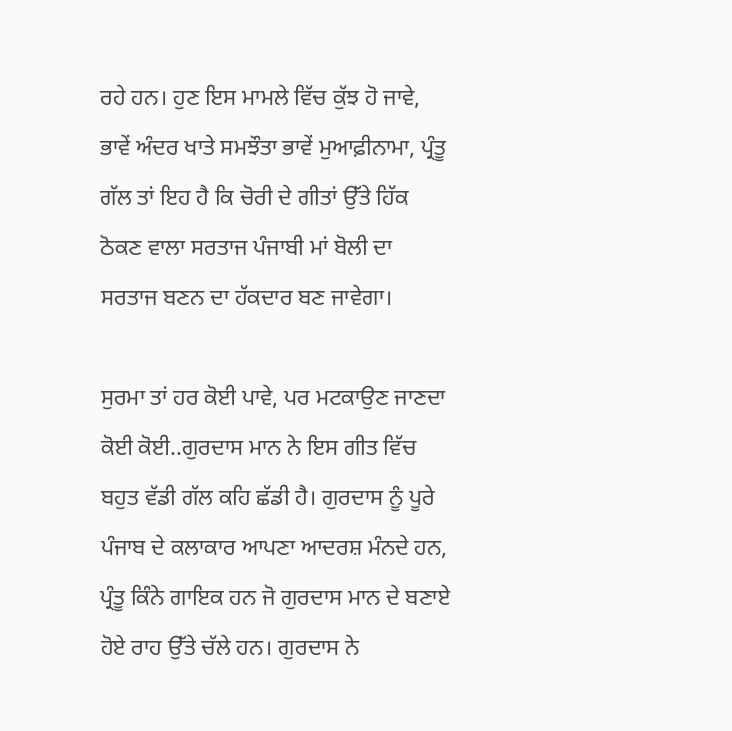ਰਹੇ ਹਨ। ਹੁਣ ਇਸ ਮਾਮਲੇ ਵਿੱਚ ਕੁੱਝ ਹੋ ਜਾਵੇ, ਭਾਵੇਂ ਅੰਦਰ ਖਾਤੇ ਸਮਝੌਤਾ ਭਾਵੇਂ ਮੁਆਫ਼ੀਨਾਮਾ, ਪ੍ਰੰਤੂ ਗੱਲ ਤਾਂ ਇਹ ਹੈ ਕਿ ਚੋਰੀ ਦੇ ਗੀਤਾਂ ਉੱਤੇ ਹਿੱਕ ਠੋਕਣ ਵਾਲਾ ਸਰਤਾਜ ਪੰਜਾਬੀ ਮਾਂ ਬੋਲੀ ਦਾ ਸਰਤਾਜ ਬਣਨ ਦਾ ਹੱਕਦਾਰ ਬਣ ਜਾਵੇਗਾ।

ਸੁਰਮਾ ਤਾਂ ਹਰ ਕੋਈ ਪਾਵੇ, ਪਰ ਮਟਕਾਉਣ ਜਾਣਦਾ ਕੋਈ ਕੋਈ..ਗੁਰਦਾਸ ਮਾਨ ਨੇ ਇਸ ਗੀਤ ਵਿੱਚ ਬਹੁਤ ਵੱਡੀ ਗੱਲ ਕਹਿ ਛੱਡੀ ਹੈ। ਗੁਰਦਾਸ ਨੂੰ ਪੂਰੇ ਪੰਜਾਬ ਦੇ ਕਲਾਕਾਰ ਆਪਣਾ ਆਦਰਸ਼ ਮੰਨਦੇ ਹਨ, ਪ੍ਰੰਤੂ ਕਿੰਨੇ ਗਾਇਕ ਹਨ ਜੋ ਗੁਰਦਾਸ ਮਾਨ ਦੇ ਬਣਾਏ ਹੋਏ ਰਾਹ ਉੱਤੇ ਚੱਲੇ ਹਨ। ਗੁਰਦਾਸ ਨੇ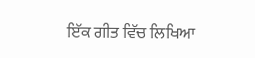ਇੱਕ ਗੀਤ ਵਿੱਚ ਲਿਖਿਆ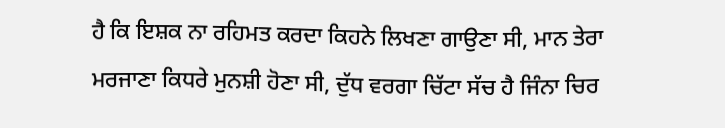ਹੈ ਕਿ ਇਸ਼ਕ ਨਾ ਰਹਿਮਤ ਕਰਦਾ ਕਿਹਨੇ ਲਿਖਣਾ ਗਾਉਣਾ ਸੀ, ਮਾਨ ਤੇਰਾ ਮਰਜਾਣਾ ਕਿਧਰੇ ਮੁਨਸ਼ੀ ਹੋਣਾ ਸੀ, ਦੁੱਧ ਵਰਗਾ ਚਿੱਟਾ ਸੱਚ ਹੈ ਜਿੰਨਾ ਚਿਰ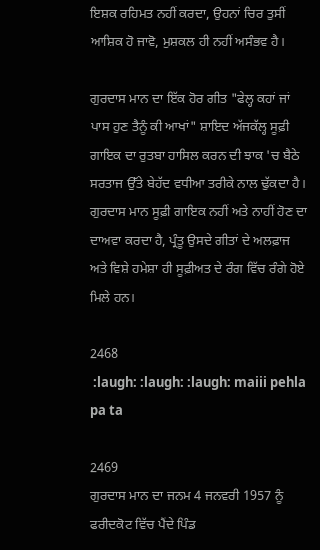ਇਸ਼ਕ ਰਹਿਮਤ ਨਹੀਂ ਕਰਦਾ, ਉਹਨਾਂ ਚਿਰ ਤੁਸੀਂ ਆਸ਼ਿਕ ਹੋ ਜਾਵੋ, ਮੁਸ਼ਕਲ ਹੀ ਨਹੀਂ ਅਸੰਭਵ ਹੈ।

ਗੁਰਦਾਸ ਮਾਨ ਦਾ ਇੱਕ ਹੋਰ ਗੀਤ "ਫੇਲ੍ਹ ਕਹਾਂ ਜਾਂ ਪਾਸ ਹੁਣ ਤੈਨੂੰ ਕੀ ਆਖਾਂ" ਸ਼ਾਇਦ ਅੱਜਕੱਲ੍ਹ ਸੂਫ਼ੀ ਗਾਇਕ ਦਾ ਰੁਤਬਾ ਹਾਸਿਲ ਕਰਨ ਦੀ ਝਾਕ 'ਚ ਬੈਠੇ ਸਰਤਾਜ ਉੱਤੇ ਬੇਹੱਦ ਵਧੀਆ ਤਰੀਕੇ ਨਾਲ ਢੁੱਕਦਾ ਹੈ। ਗੁਰਦਾਸ ਮਾਨ ਸੂਫ਼ੀ ਗਾਇਕ ਨਹੀਂ ਅਤੇ ਨਾਹੀਂ ਹੋਣ ਦਾ ਦਾਅਵਾ ਕਰਦਾ ਹੈ, ਪ੍ਰੰਤੂ ਉਸਦੇ ਗੀਤਾਂ ਦੇ ਅਲਫ਼ਾਜ ਅਤੇ ਵਿਸ਼ੇ ਹਮੇਸ਼ਾ ਹੀ ਸੂਫ਼ੀਅਤ ਦੇ ਰੰਗ ਵਿੱਚ ਰੰਗੇ ਹੋਏ ਮਿਲੇ ਹਨ।

2468
 :laugh: :laugh: :laugh: maiii pehla pa ta

2469
ਗੁਰਦਾਸ ਮਾਨ ਦਾ ਜਨਮ 4 ਜਨਵਰੀ 1957 ਨੂੰ ਫਰੀਦਕੋਟ ਵਿੱਚ ਪੈਂਦੇ ਪਿੰਡ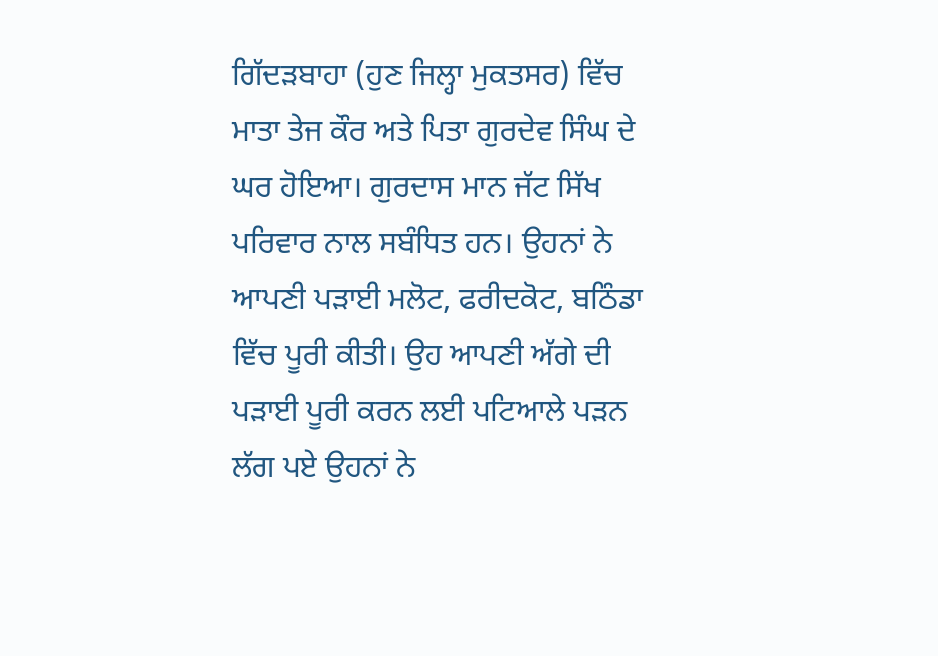ਗਿੱਦੜਬਾਹਾ (ਹੁਣ ਜਿਲ੍ਹਾ ਮੁਕਤਸਰ) ਵਿੱਚ ਮਾਤਾ ਤੇਜ ਕੌਰ ਅਤੇ ਪਿਤਾ ਗੁਰਦੇਵ ਸਿੰਘ ਦੇ ਘਰ ਹੋਇਆ। ਗੁਰਦਾਸ ਮਾਨ ਜੱਟ ਸਿੱਖ ਪਰਿਵਾਰ ਨਾਲ ਸਬੰਧਿਤ ਹਨ। ਉਹਨਾਂ ਨੇ ਆਪਣੀ ਪੜਾਈ ਮਲੋਟ, ਫਰੀਦਕੋਟ, ਬਠਿੰਡਾ ਵਿੱਚ ਪੂਰੀ ਕੀਤੀ। ਉਹ ਆਪਣੀ ਅੱਗੇ ਦੀ ਪੜਾਈ ਪੂਰੀ ਕਰਨ ਲਈ ਪਟਿਆਲੇ ਪੜਨ ਲੱਗ ਪਏ ਉਹਨਾਂ ਨੇ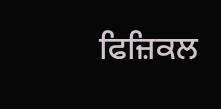ਫਿਜ਼ਿਕਲ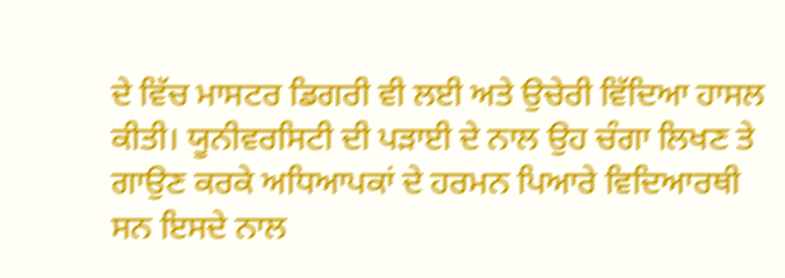ਦੇ ਵਿੱਚ ਮਾਸਟਰ ਡਿਗਰੀ ਵੀ ਲਈ ਅਤੇ ਉਚੇਰੀ ਵਿੱਦਿਆ ਹਾਸਲ ਕੀਤੀ। ਯੂਨੀਵਰਸਿਟੀ ਦੀ ਪੜਾਈ ਦੇ ਨਾਲ ਉਹ ਚੰਗਾ ਲਿਖਣ ਤੇ ਗਾਉਣ ਕਰਕੇ ਅਧਿਆਪਕਾਂ ਦੇ ਹਰਮਨ ਪਿਆਰੇ ਵਿਦਿਆਰਥੀ ਸਨ ਇਸਦੇ ਨਾਲ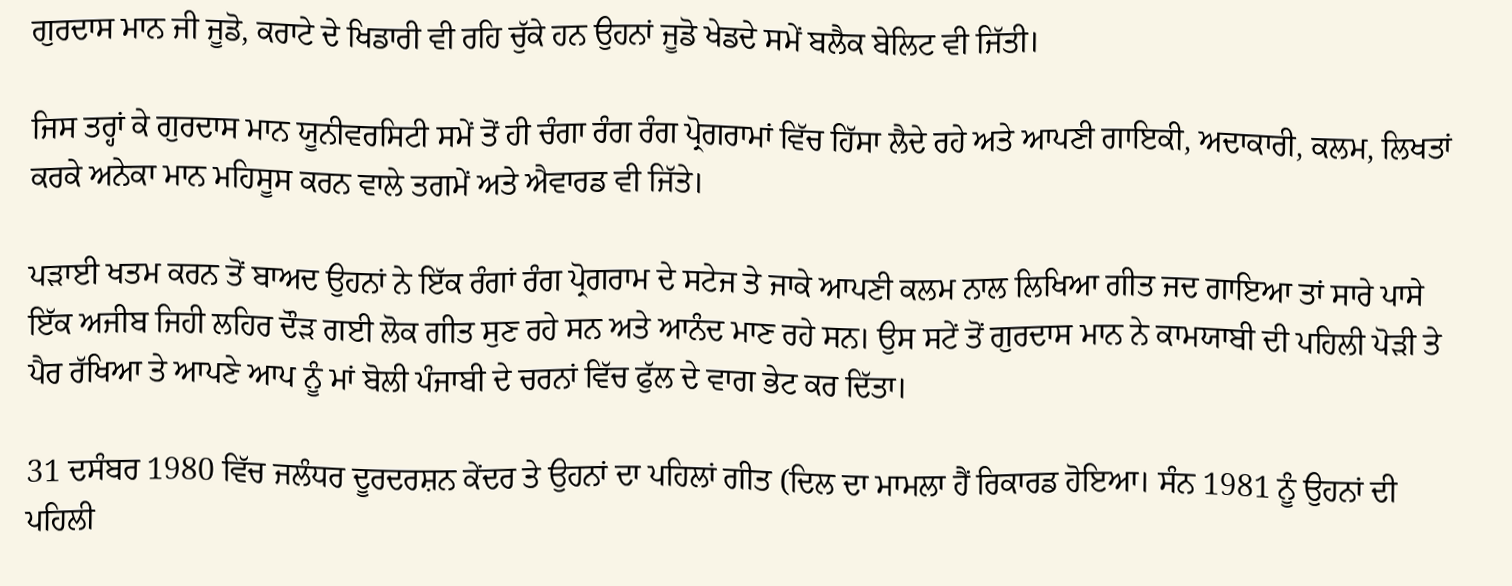ਗੁਰਦਾਸ ਮਾਨ ਜੀ ਜੂਡੋ, ਕਰਾਟੇ ਦੇ ਖਿਡਾਰੀ ਵੀ ਰਹਿ ਚੁੱਕੇ ਹਨ ਉਹਨਾਂ ਜੂਡੋ ਖੇਡਦੇ ਸਮੇਂ ਬਲੈਕ ਬੇਲਿਟ ਵੀ ਜਿੱਤੀ।

ਜਿਸ ਤਰ੍ਹਾਂ ਕੇ ਗੁਰਦਾਸ ਮਾਨ ਯੂਨੀਵਰਸਿਟੀ ਸਮੇਂ ਤੋਂ ਹੀ ਚੰਗਾ ਰੰਗ ਰੰਗ ਪ੍ਰੋਗਰਾਮਾਂ ਵਿੱਚ ਹਿੱਸਾ ਲੈਦੇ ਰਹੇ ਅਤੇ ਆਪਣੀ ਗਾਇਕੀ, ਅਦਾਕਾਰੀ, ਕਲਮ, ਲਿਖਤਾਂ ਕਰਕੇ ਅਨੇਕਾ ਮਾਨ ਮਹਿਸੂਸ ਕਰਨ ਵਾਲੇ ਤਗਮੇਂ ਅਤੇ ਐਵਾਰਡ ਵੀ ਜਿੱਤੇ।

ਪੜਾਈ ਖਤਮ ਕਰਨ ਤੋਂ ਬਾਅਦ ਉਹਨਾਂ ਨੇ ਇੱਕ ਰੰਗਾਂ ਰੰਗ ਪ੍ਰੋਗਰਾਮ ਦੇ ਸਟੇਜ ਤੇ ਜਾਕੇ ਆਪਣੀ ਕਲਮ ਨਾਲ ਲਿਖਿਆ ਗੀਤ ਜਦ ਗਾਇਆ ਤਾਂ ਸਾਰੇ ਪਾਸੇ ਇੱਕ ਅਜੀਬ ਜਿਹੀ ਲਹਿਰ ਦੌੜ ਗਈ ਲੋਕ ਗੀਤ ਸੁਣ ਰਹੇ ਸਨ ਅਤੇ ਆਨੰਦ ਮਾਣ ਰਹੇ ਸਨ। ਉਸ ਸਟੇਂ ਤੋਂ ਗੁਰਦਾਸ ਮਾਨ ਨੇ ਕਾਮਯਾਬੀ ਦੀ ਪਹਿਲੀ ਪੋੜੀ ਤੇ ਪੈਰ ਰੱਖਿਆ ਤੇ ਆਪਣੇ ਆਪ ਨੂੰ ਮਾਂ ਬੋਲੀ ਪੰਜਾਬੀ ਦੇ ਚਰਨਾਂ ਵਿੱਚ ਫੁੱਲ ਦੇ ਵਾਗ ਭੇਟ ਕਰ ਦਿੱਤਾ।

31 ਦਸੰਬਰ 1980 ਵਿੱਚ ਜਲੰਧਰ ਦੂਰਦਰਸ਼ਨ ਕੇਂਦਰ ਤੇ ਉਹਨਾਂ ਦਾ ਪਹਿਲਾਂ ਗੀਤ (ਦਿਲ ਦਾ ਮਾਮਲਾ ਹੈਂ ਰਿਕਾਰਡ ਹੋਇਆ। ਸੰਨ 1981 ਨੂੰ ਉਹਨਾਂ ਦੀ ਪਹਿਲੀ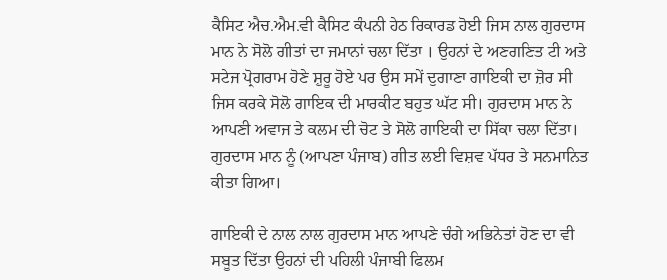ਕੈਸਿਟ ਐਚ.ਐਮ.ਵੀ ਕੈਸਿਟ ਕੰਪਨੀ ਹੇਠ ਰਿਕਾਰਡ ਹੋਈ ਜਿਸ ਨਾਲ ਗੁਰਦਾਸ ਮਾਨ ਨੇ ਸੋਲੋ ਗੀਤਾਂ ਦਾ ਜਮਾਨਾਂ ਚਲਾ ਦਿੱਤਾ । ਉਹਨਾਂ ਦੇ ਅਣਗਣਿਤ ਟੀ ਅਤੇ ਸਟੇਜ ਪ੍ਰੋਗਰਾਮ ਹੋਣੇ ਸ਼ੁਰੂ ਹੋਏ ਪਰ ਉਸ ਸਮੇਂ ਦੁਗਾਣਾ ਗਾਇਕੀ ਦਾ ਜ਼ੋਰ ਸੀ ਜਿਸ ਕਰਕੇ ਸੋਲੋ ਗਾਇਕ ਦੀ ਮਾਰਕੀਟ ਬਹੁਤ ਘੱਟ ਸੀ। ਗੁਰਦਾਸ ਮਾਨ ਨੇ ਆਪਣੀ ਅਵਾਜ ਤੇ ਕਲਮ ਦੀ ਚੋਟ ਤੇ ਸੋਲੋ ਗਾਇਕੀ ਦਾ ਸਿੱਕਾ ਚਲਾ ਦਿੱਤਾ। ਗੁਰਦਾਸ ਮਾਨ ਨੂੰ (ਆਪਣਾ ਪੰਜਾਬ) ਗੀਤ ਲਈ ਵਿਸ਼ਵ ਪੱਧਰ ਤੇ ਸਨਮਾਨਿਤ ਕੀਤਾ ਗਿਆ।

ਗਾਇਕੀ ਦੇ ਨਾਲ ਨਾਲ ਗੁਰਦਾਸ ਮਾਨ ਆਪਣੇ ਚੰਗੇ ਅਭਿਨੇਤਾਂ ਹੋਣ ਦਾ ਵੀ ਸਬੂਤ ਦਿੱਤਾ ਉਹਨਾਂ ਦੀ ਪਹਿਲੀ ਪੰਜਾਬੀ ਫਿਲਮ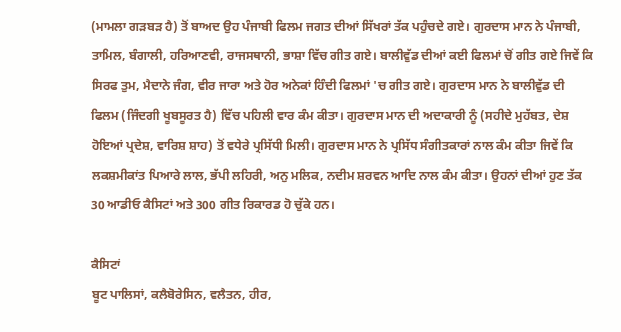(ਮਾਮਲਾ ਗੜਬੜ ਹੈ) ਤੋਂ ਬਾਅਦ ਉਹ ਪੰਜਾਬੀ ਫਿਲਮ ਜਗਤ ਦੀਆਂ ਸਿੱਖਰਾਂ ਤੱਕ ਪਹੁੰਚਦੇ ਗਏ। ਗੁਰਦਾਸ ਮਾਨ ਨੇ ਪੰਜਾਬੀ, ਤਾਮਿਲ, ਬੰਗਾਲੀ, ਹਰਿਆਣਵੀ, ਰਾਜਸਥਾਨੀ, ਭਾਸ਼ਾ ਵਿੱਚ ਗੀਤ ਗਏ। ਬਾਲੀਵੁੱਡ ਦੀਆਂ ਕਈ ਫਿਲਮਾਂ ਚੋਂ ਗੀਤ ਗਏ ਜਿਵੇਂ ਕਿ ਸਿਰਫ ਤੁਮ, ਮੈਦਾਨੇ ਜੰਗ, ਵੀਰ ਜਾਰਾ ਅਤੇ ਹੋਰ ਅਨੇਕਾਂ ਹਿੰਦੀ ਫਿਲਮਾਂ 'ਚ ਗੀਤ ਗਏ। ਗੁਰਦਾਸ ਮਾਨ ਨੇ ਬਾਲੀਵੁੱਡ ਦੀ ਫਿਲਮ (ਜਿੰਦਗੀ ਖੂਬਸੂਰਤ ਹੈ) ਵਿੱਚ ਪਹਿਲੀ ਵਾਰ ਕੰਮ ਕੀਤਾ। ਗੁਰਦਾਸ ਮਾਨ ਦੀ ਅਦਾਕਾਰੀ ਨੂੰ (ਸਹੀਦੇ ਮੁਹੱਬਤ, ਦੇਸ਼ ਹੋਇਆਂ ਪ੍ਰਦੇਸ਼, ਵਾਰਿਸ਼ ਸ਼ਾਹ) ਤੋਂ ਵਧੇਰੇ ਪ੍ਰਸਿੱਧੀ ਮਿਲੀ। ਗੁਰਦਾਸ ਮਾਨ ਨੇ ਪ੍ਰਸਿੱਧ ਸੰਗੀਤਕਾਰਾਂ ਨਾਲ ਕੰਮ ਕੀਤਾ ਜਿਵੇਂ ਕਿ ਲਕਸ਼ਮੀਕਾਂਤ ਪਿਆਰੇ ਲਾਲ, ਭੱਪੀ ਲਹਿਰੀ, ਅਨੁ ਮਲਿਕ, ਨਦੀਮ ਸ਼ਰਵਨ ਆਦਿ ਨਾਲ ਕੰਮ ਕੀਤਾ। ਉਹਨਾਂ ਦੀਆਂ ਹੁਣ ਤੱਕ 30 ਆਡੀਓ ਕੈਸਿਟਾਂ ਅਤੇ 300 ਗੀਤ ਰਿਕਾਰਡ ਹੋ ਚੁੱਕੇ ਹਨ।

ਕੈਸਿਟਾਂ
ਬੂਟ ਪਾਲਿਸਾਂ, ਕਲੈਬੋਰੇਸਿਨ, ਵਲੈਤਨ, ਹੀਰ,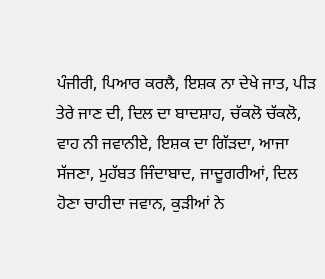ਪੰਜੀਰੀ, ਪਿਆਰ ਕਰਲੈ, ਇਸ਼ਕ ਨਾ ਦੇਖੇ ਜਾਤ, ਪੀੜ ਤੇਰੇ ਜਾਣ ਦੀ, ਦਿਲ ਦਾ ਬਾਦਸ਼ਾਹ, ਚੱਕਲੋ ਚੱਕਲੋ, ਵਾਹ ਨੀ ਜਵਾਨੀਏ, ਇਸ਼ਕ ਦਾ ਗਿੱੜਦਾ, ਆਜਾ ਸੱਜਣਾ, ਮੁਹੱਬਤ ਜਿੰਦਾਬਾਦ, ਜਾਦੂਗਰੀਆਂ, ਦਿਲ ਹੋਣਾ ਚਾਹੀਦਾ ਜਵਾਨ, ਕੁੜੀਆਂ ਨੇ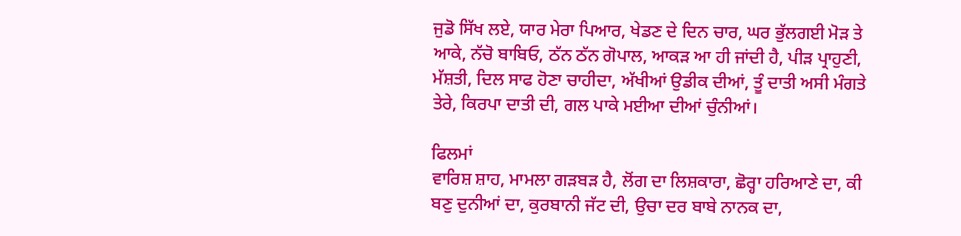ਜੁਡੋ ਸਿੱਖ ਲਏ, ਯਾਰ ਮੇਰਾ ਪਿਆਰ, ਖੇਡਣ ਦੇ ਦਿਨ ਚਾਰ, ਘਰ ਭੁੱਲਗਈ ਮੋੜ ਤੇ ਆਕੇ, ਨੱਚੋ ਬਾਬਿਓ, ਠੱਨ ਠੱਨ ਗੋਪਾਲ, ਆਕੜ ਆ ਹੀ ਜਾਂਦੀ ਹੈ, ਪੀੜ ਪ੍ਰਾਹੁਣੀ, ਮੱਸ਼ਤੀ, ਦਿਲ ਸਾਫ ਹੋਣਾ ਚਾਹੀਦਾ, ਅੱਖੀਆਂ ਉਡੀਕ ਦੀਆਂ, ਤੂੰ ਦਾਤੀ ਅਸੀ ਮੰਗਤੇ ਤੇਰੇ, ਕਿਰਪਾ ਦਾਤੀ ਦੀ, ਗਲ ਪਾਕੇ ਮਈਆ ਦੀਆਂ ਚੁੰਨੀਆਂ।

ਫਿਲਮਾਂ
ਵਾਰਿਸ਼ ਸ਼ਾਹ, ਮਾਮਲਾ ਗੜਬੜ ਹੈ, ਲੋਂਗ ਦਾ ਲਿਸ਼ਕਾਰਾ, ਛੋਰ੍ਹਾ ਹਰਿਆਣੇ ਦਾ, ਕੀ ਬਣੁ ਦੁਨੀਆਂ ਦਾ, ਕੁਰਬਾਨੀ ਜੱਟ ਦੀ, ਉਚਾ ਦਰ ਬਾਬੇ ਨਾਨਕ ਦਾ,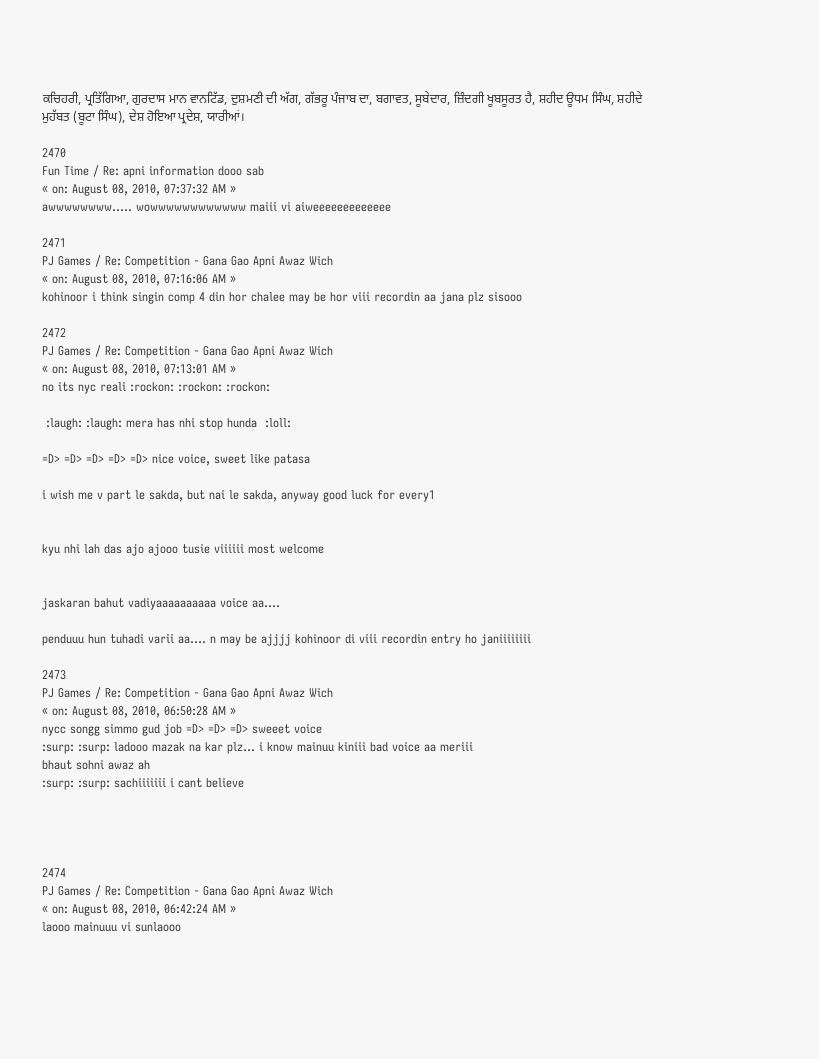ਕਚਿਹਰੀ, ਪ੍ਰਤਿੱਗਿਆ, ਗੁਰਦਾਸ ਮਾਨ ਵਾਨਟਿੱਡ, ਦੁਸ਼ਮਣੀ ਦੀ ਅੱਗ, ਗੱਭਰੂ ਪੰਜਾਬ ਦਾ, ਬਗਾਵਤ, ਸੂਬੇਦਾਰ, ਜ਼ਿੰਦਗੀ ਖੂਬਸੂਰਤ ਹੈ, ਸ਼ਹੀਦ ਊਧਮ ਸਿੰਘ, ਸ਼ਹੀਦੇ ਮੁਹੱਬਤ (ਬੂਟਾ ਸਿੰਘ), ਦੇਸ਼ ਹੋਇਆ ਪ੍ਰਦੇਸ਼, ਯਾਰੀਆਂ।

2470
Fun Time / Re: apni information dooo sab
« on: August 08, 2010, 07:37:32 AM »
awwwwwwww..... wowwwwwwwwwwww maiii vi aiweeeeeeeeeeeee

2471
PJ Games / Re: Competition - Gana Gao Apni Awaz Wich
« on: August 08, 2010, 07:16:06 AM »
kohinoor i think singin comp 4 din hor chalee may be hor viii recordin aa jana plz sisooo

2472
PJ Games / Re: Competition - Gana Gao Apni Awaz Wich
« on: August 08, 2010, 07:13:01 AM »
no its nyc reali :rockon: :rockon: :rockon:

 :laugh: :laugh: mera has nhi stop hunda  :loll:

=D> =D> =D> =D> =D> nice voice, sweet like patasa

i wish me v part le sakda, but nai le sakda, anyway good luck for every1


kyu nhi lah das ajo ajooo tusie viiiiii most welcome


jaskaran bahut vadiyaaaaaaaaaa voice aa....

penduuu hun tuhadi varii aa.... n may be ajjjj kohinoor di viii recordin entry ho janiiiiiiii

2473
PJ Games / Re: Competition - Gana Gao Apni Awaz Wich
« on: August 08, 2010, 06:50:28 AM »
nycc songg simmo gud job =D> =D> =D> sweeet voice
:surp: :surp: ladooo mazak na kar plz... i know mainuu kiniii bad voice aa meriii
bhaut sohni awaz ah
:surp: :surp: sachiiiiiii i cant believe




2474
PJ Games / Re: Competition - Gana Gao Apni Awaz Wich
« on: August 08, 2010, 06:42:24 AM »
laooo mainuuu vi sunlaooo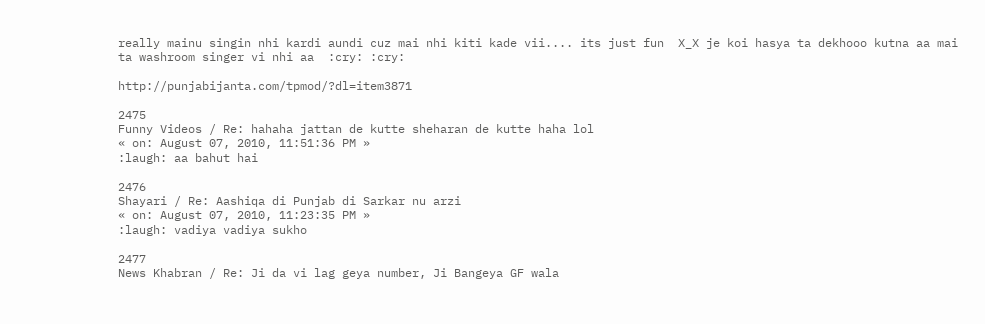really mainu singin nhi kardi aundi cuz mai nhi kiti kade vii.... its just fun  X_X je koi hasya ta dekhooo kutna aa mai ta washroom singer vi nhi aa  :cry: :cry:

http://punjabijanta.com/tpmod/?dl=item3871

2475
Funny Videos / Re: hahaha jattan de kutte sheharan de kutte haha lol
« on: August 07, 2010, 11:51:36 PM »
:laugh: aa bahut hai

2476
Shayari / Re: Aashiqa di Punjab di Sarkar nu arzi
« on: August 07, 2010, 11:23:35 PM »
:laugh: vadiya vadiya sukho

2477
News Khabran / Re: Ji da vi lag geya number, Ji Bangeya GF wala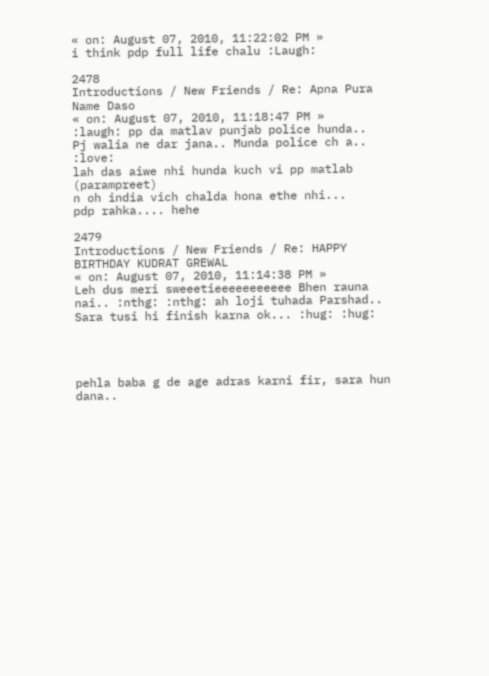« on: August 07, 2010, 11:22:02 PM »
i think pdp full life chalu :Laugh:

2478
Introductions / New Friends / Re: Apna Pura Name Daso
« on: August 07, 2010, 11:18:47 PM »
:laugh: pp da matlav punjab police hunda..
Pj walia ne dar jana.. Munda police ch a.. :love:
lah das aiwe nhi hunda kuch vi pp matlab (parampreet)
n oh india vich chalda hona ethe nhi...
pdp rahka.... hehe

2479
Introductions / New Friends / Re: HAPPY BIRTHDAY KUDRAT GREWAL
« on: August 07, 2010, 11:14:38 PM »
Leh dus meri sweeetieeeeeeeeeee Bhen rauna nai.. :nthg: :nthg: ah loji tuhada Parshad.. Sara tusi hi finish karna ok... :hug: :hug:




pehla baba g de age adras karni fir, sara hun dana..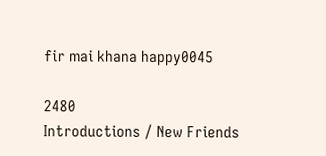fir mai khana happy0045

2480
Introductions / New Friends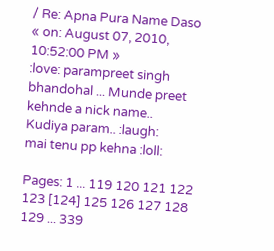/ Re: Apna Pura Name Daso
« on: August 07, 2010, 10:52:00 PM »
:love: parampreet singh bhandohal ... Munde preet kehnde a nick name..
Kudiya param.. :laugh:
mai tenu pp kehna :loll:

Pages: 1 ... 119 120 121 122 123 [124] 125 126 127 128 129 ... 339